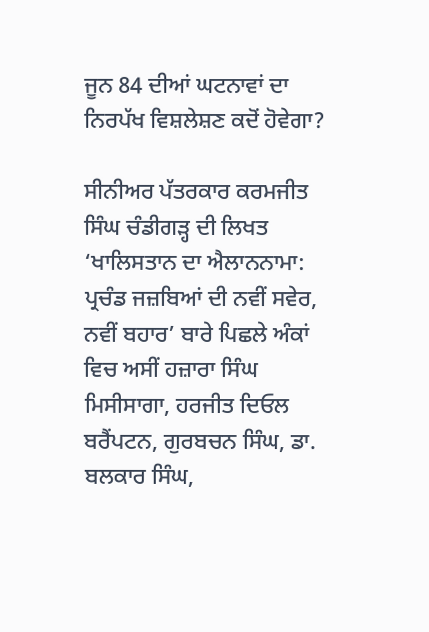ਜੂਨ 84 ਦੀਆਂ ਘਟਨਾਵਾਂ ਦਾ ਨਿਰਪੱਖ ਵਿਸ਼ਲੇਸ਼ਣ ਕਦੋਂ ਹੋਵੇਗਾ?

ਸੀਨੀਅਰ ਪੱਤਰਕਾਰ ਕਰਮਜੀਤ ਸਿੰਘ ਚੰਡੀਗੜ੍ਹ ਦੀ ਲਿਖਤ ‘ਖਾਲਿਸਤਾਨ ਦਾ ਐਲਾਨਨਾਮਾ: ਪ੍ਰਚੰਡ ਜਜ਼ਬਿਆਂ ਦੀ ਨਵੀਂ ਸਵੇਰ, ਨਵੀਂ ਬਹਾਰ’ ਬਾਰੇ ਪਿਛਲੇ ਅੰਕਾਂ ਵਿਚ ਅਸੀਂ ਹਜ਼ਾਰਾ ਸਿੰਘ ਮਿਸੀਸਾਗਾ, ਹਰਜੀਤ ਦਿਓਲ ਬਰੈਂਪਟਨ, ਗੁਰਬਚਨ ਸਿੰਘ, ਡਾ. ਬਲਕਾਰ ਸਿੰਘ,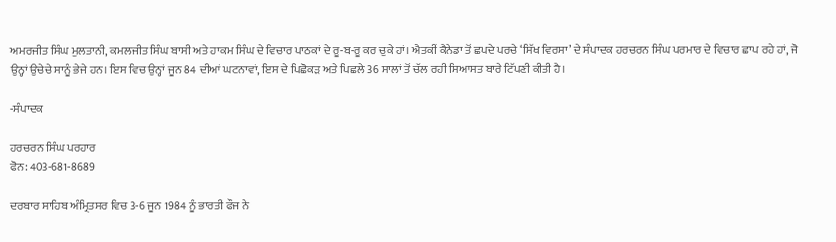ਅਮਰਜੀਤ ਸਿੰਘ ਮੁਲਤਾਨੀ, ਕਮਲਜੀਤ ਸਿੰਘ ਬਾਸੀ ਅਤੇ ਹਾਕਮ ਸਿੰਘ ਦੇ ਵਿਚਾਰ ਪਾਠਕਾਂ ਦੇ ਰੂ-ਬ-ਰੂ ਕਰ ਚੁਕੇ ਹਾਂ। ਐਤਕੀਂ ਕੈਨੇਡਾ ਤੋਂ ਛਪਦੇ ਪਰਚੇ ‘ਸਿੱਖ ਵਿਰਸਾ’ ਦੇ ਸੰਪਾਦਕ ਹਰਚਰਨ ਸਿੰਘ ਪਰਮਾਰ ਦੇ ਵਿਚਾਰ ਛਾਪ ਰਹੇ ਹਾਂ, ਜੋ ਉਨ੍ਹਾਂ ਉਚੇਚੇ ਸਾਨੂੰ ਭੇਜੇ ਹਨ। ਇਸ ਵਿਚ ਉਨ੍ਹਾਂ ਜੂਨ 84 ਦੀਆਂ ਘਟਨਾਵਾਂ, ਇਸ ਦੇ ਪਿਛੋਕੜ ਅਤੇ ਪਿਛਲੇ 36 ਸਾਲਾਂ ਤੋਂ ਚੱਲ ਰਹੀ ਸਿਆਸਤ ਬਾਰੇ ਟਿੱਪਣੀ ਕੀਤੀ ਹੈ।

-ਸੰਪਾਦਕ

ਹਰਚਰਨ ਸਿੰਘ ਪਰਹਾਰ
ਫੋਨ: 403-681-8689

ਦਰਬਾਰ ਸਾਹਿਬ ਅੰਮ੍ਰਿਤਸਰ ਵਿਚ 3-6 ਜੂਨ 1984 ਨੂੰ ਭਾਰਤੀ ਫੌਜ ਨੇ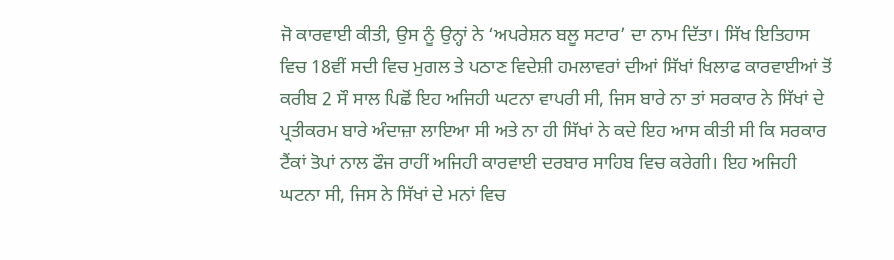ਜੋ ਕਾਰਵਾਈ ਕੀਤੀ, ਉਸ ਨੂੰ ਉਨ੍ਹਾਂ ਨੇ ‘ਅਪਰੇਸ਼ਨ ਬਲੂ ਸਟਾਰ’ ਦਾ ਨਾਮ ਦਿੱਤਾ। ਸਿੱਖ ਇਤਿਹਾਸ ਵਿਚ 18ਵੀਂ ਸਦੀ ਵਿਚ ਮੁਗਲ ਤੇ ਪਠਾਣ ਵਿਦੇਸ਼ੀ ਹਮਲਾਵਰਾਂ ਦੀਆਂ ਸਿੱਖਾਂ ਖਿਲਾਫ ਕਾਰਵਾਈਆਂ ਤੋਂ ਕਰੀਬ 2 ਸੌ ਸਾਲ ਪਿਛੋਂ ਇਹ ਅਜਿਹੀ ਘਟਨਾ ਵਾਪਰੀ ਸੀ, ਜਿਸ ਬਾਰੇ ਨਾ ਤਾਂ ਸਰਕਾਰ ਨੇ ਸਿੱਖਾਂ ਦੇ ਪ੍ਰਤੀਕਰਮ ਬਾਰੇ ਅੰਦਾਜ਼ਾ ਲਾਇਆ ਸੀ ਅਤੇ ਨਾ ਹੀ ਸਿੱਖਾਂ ਨੇ ਕਦੇ ਇਹ ਆਸ ਕੀਤੀ ਸੀ ਕਿ ਸਰਕਾਰ ਟੈਂਕਾਂ ਤੋਪਾਂ ਨਾਲ ਫੌਜ ਰਾਹੀਂ ਅਜਿਹੀ ਕਾਰਵਾਈ ਦਰਬਾਰ ਸਾਹਿਬ ਵਿਚ ਕਰੇਗੀ। ਇਹ ਅਜਿਹੀ ਘਟਨਾ ਸੀ, ਜਿਸ ਨੇ ਸਿੱਖਾਂ ਦੇ ਮਨਾਂ ਵਿਚ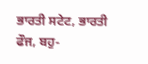ਭਾਰਤੀ ਸਟੇਟ, ਭਾਰਤੀ ਫੌਜ, ਬਹੁ-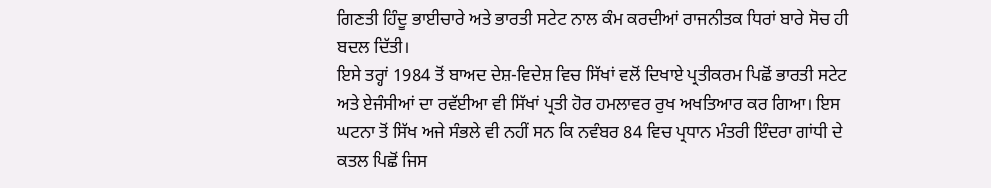ਗਿਣਤੀ ਹਿੰਦੂ ਭਾਈਚਾਰੇ ਅਤੇ ਭਾਰਤੀ ਸਟੇਟ ਨਾਲ ਕੰਮ ਕਰਦੀਆਂ ਰਾਜਨੀਤਕ ਧਿਰਾਂ ਬਾਰੇ ਸੋਚ ਹੀ ਬਦਲ ਦਿੱਤੀ।
ਇਸੇ ਤਰ੍ਹਾਂ 1984 ਤੋਂ ਬਾਅਦ ਦੇਸ਼-ਵਿਦੇਸ਼ ਵਿਚ ਸਿੱਖਾਂ ਵਲੋਂ ਦਿਖਾਏ ਪ੍ਰਤੀਕਰਮ ਪਿਛੋਂ ਭਾਰਤੀ ਸਟੇਟ ਅਤੇ ਏਜੰਸੀਆਂ ਦਾ ਰਵੱਈਆ ਵੀ ਸਿੱਖਾਂ ਪ੍ਰਤੀ ਹੋਰ ਹਮਲਾਵਰ ਰੁਖ ਅਖਤਿਆਰ ਕਰ ਗਿਆ। ਇਸ ਘਟਨਾ ਤੋਂ ਸਿੱਖ ਅਜੇ ਸੰਭਲੇ ਵੀ ਨਹੀਂ ਸਨ ਕਿ ਨਵੰਬਰ 84 ਵਿਚ ਪ੍ਰਧਾਨ ਮੰਤਰੀ ਇੰਦਰਾ ਗਾਂਧੀ ਦੇ ਕਤਲ ਪਿਛੋਂ ਜਿਸ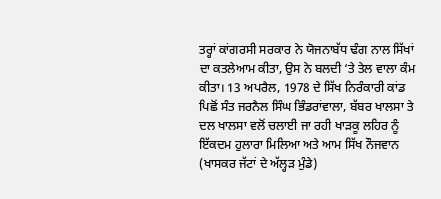ਤਰ੍ਹਾਂ ਕਾਂਗਰਸੀ ਸਰਕਾਰ ਨੇ ਯੋਜਨਾਬੱਧ ਢੰਗ ਨਾਲ ਸਿੱਖਾਂ ਦਾ ਕਤਲੇਆਮ ਕੀਤਾ, ਉਸ ਨੇ ਬਲਦੀ ‘ਤੇ ਤੇਲ ਵਾਲਾ ਕੰਮ ਕੀਤਾ। 13 ਅਪਰੈਲ, 1978 ਦੇ ਸਿੱਖ ਨਿਰੰਕਾਰੀ ਕਾਂਡ ਪਿਛੋਂ ਸੰਤ ਜਰਨੈਲ ਸਿੰਘ ਭਿੰਡਰਾਂਵਾਲਾ, ਬੱਬਰ ਖਾਲਸਾ ਤੇ ਦਲ ਖਾਲਸਾ ਵਲੋਂ ਚਲਾਈ ਜਾ ਰਹੀ ਖਾੜਕੂ ਲਹਿਰ ਨੂੰ ਇੱਕਦਮ ਹੁਲਾਰਾ ਮਿਲਿਆ ਅਤੇ ਆਮ ਸਿੱਖ ਨੌਜਵਾਨ (ਖਾਸਕਰ ਜੱਟਾਂ ਦੇ ਅੱਲ੍ਹੜ ਮੁੰਡੇ)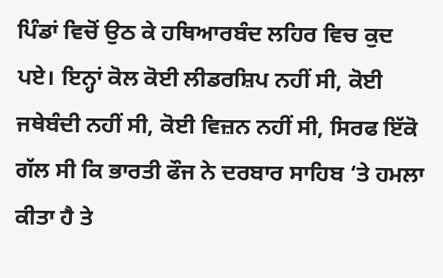ਪਿੰਡਾਂ ਵਿਚੋਂ ਉਠ ਕੇ ਹਥਿਆਰਬੰਦ ਲਹਿਰ ਵਿਚ ਕੁਦ ਪਏ। ਇਨ੍ਹਾਂ ਕੋਲ ਕੋਈ ਲੀਡਰਸ਼ਿਪ ਨਹੀਂ ਸੀ, ਕੋਈ ਜਥੇਬੰਦੀ ਨਹੀਂ ਸੀ, ਕੋਈ ਵਿਜ਼ਨ ਨਹੀਂ ਸੀ, ਸਿਰਫ ਇੱਕੋ ਗੱਲ ਸੀ ਕਿ ਭਾਰਤੀ ਫੌਜ ਨੇ ਦਰਬਾਰ ਸਾਹਿਬ ‘ਤੇ ਹਮਲਾ ਕੀਤਾ ਹੈ ਤੇ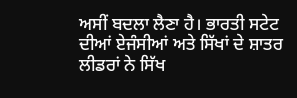ਅਸੀਂ ਬਦਲਾ ਲੈਣਾ ਹੈ। ਭਾਰਤੀ ਸਟੇਟ ਦੀਆਂ ਏਜੰਸੀਆਂ ਅਤੇ ਸਿੱਖਾਂ ਦੇ ਸ਼ਾਤਰ ਲੀਡਰਾਂ ਨੇ ਸਿੱਖ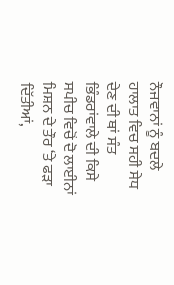ਨੌਜਵਾਨਾਂ ਨੂੰ ਬਦਲੇ ਹਾਲਾਤ ਵਿਚ ਸਹੀ ਸੇਧ ਦੇਣ ਦੀ ਥਾਂ ਸੰਤ ਭਿੰਡਰਾਂਵਾਲੇ ਦੀ ਕਿਸੇ ਸਪੀਚ ਵਿਚੋਂ ਦੋ ਲਾਈਨਾਂ ਮਿਸ਼ਨ ਦੇ ਤੌਰ ‘ਤੇ ਫੜਾ ਦਿੱਤੀਆਂ,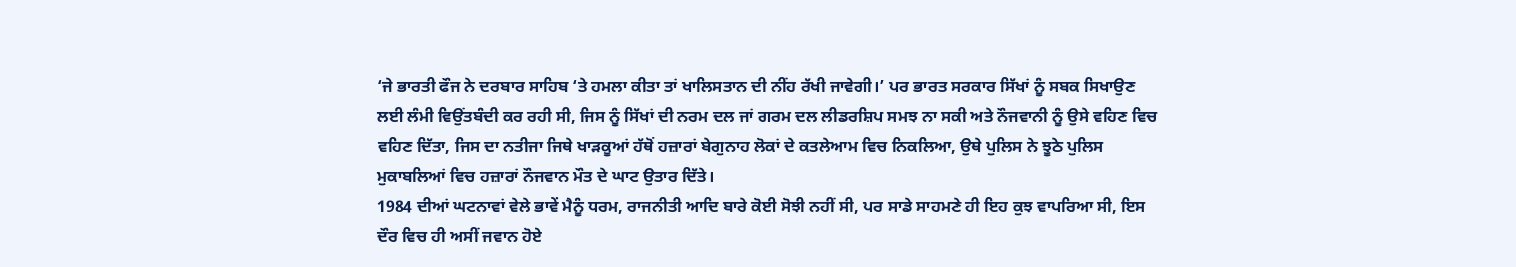‘ਜੇ ਭਾਰਤੀ ਫੌਜ ਨੇ ਦਰਬਾਰ ਸਾਹਿਬ ‘ਤੇ ਹਮਲਾ ਕੀਤਾ ਤਾਂ ਖਾਲਿਸਤਾਨ ਦੀ ਨੀਂਹ ਰੱਖੀ ਜਾਵੇਗੀ।’ ਪਰ ਭਾਰਤ ਸਰਕਾਰ ਸਿੱਖਾਂ ਨੂੰ ਸਬਕ ਸਿਖਾਉਣ ਲਈ ਲੰਮੀ ਵਿਉਂਤਬੰਦੀ ਕਰ ਰਹੀ ਸੀ, ਜਿਸ ਨੂੰ ਸਿੱਖਾਂ ਦੀ ਨਰਮ ਦਲ ਜਾਂ ਗਰਮ ਦਲ ਲੀਡਰਸ਼ਿਪ ਸਮਝ ਨਾ ਸਕੀ ਅਤੇ ਨੌਜਵਾਨੀ ਨੂੰ ਉਸੇ ਵਹਿਣ ਵਿਚ ਵਹਿਣ ਦਿੱਤਾ, ਜਿਸ ਦਾ ਨਤੀਜਾ ਜਿਥੇ ਖਾੜਕੂਆਂ ਹੱਥੋਂ ਹਜ਼ਾਰਾਂ ਬੇਗੁਨਾਹ ਲੋਕਾਂ ਦੇ ਕਤਲੇਆਮ ਵਿਚ ਨਿਕਲਿਆ, ਉਥੇ ਪੁਲਿਸ ਨੇ ਝੂਠੇ ਪੁਲਿਸ ਮੁਕਾਬਲਿਆਂ ਵਿਚ ਹਜ਼ਾਰਾਂ ਨੌਜਵਾਨ ਮੌਤ ਦੇ ਘਾਟ ਉਤਾਰ ਦਿੱਤੇ।
1984 ਦੀਆਂ ਘਟਨਾਵਾਂ ਵੇਲੇ ਭਾਵੇਂ ਮੈਨੂੰ ਧਰਮ, ਰਾਜਨੀਤੀ ਆਦਿ ਬਾਰੇ ਕੋਈ ਸੋਝੀ ਨਹੀਂ ਸੀ, ਪਰ ਸਾਡੇ ਸਾਹਮਣੇ ਹੀ ਇਹ ਕੁਝ ਵਾਪਰਿਆ ਸੀ, ਇਸ ਦੌਰ ਵਿਚ ਹੀ ਅਸੀਂ ਜਵਾਨ ਹੋਏ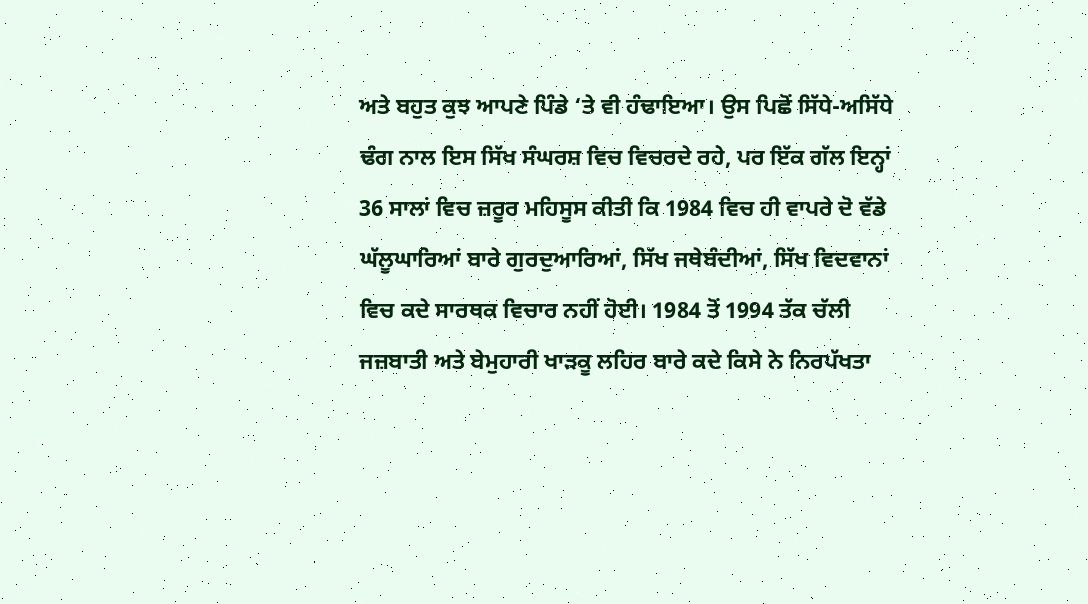ਅਤੇ ਬਹੁਤ ਕੁਝ ਆਪਣੇ ਪਿੰਡੇ ‘ਤੇ ਵੀ ਹੰਢਾਇਆ। ਉਸ ਪਿਛੋਂ ਸਿੱਧੇ-ਅਸਿੱਧੇ ਢੰਗ ਨਾਲ ਇਸ ਸਿੱਖ ਸੰਘਰਸ਼ ਵਿਚ ਵਿਚਰਦੇ ਰਹੇ, ਪਰ ਇੱਕ ਗੱਲ ਇਨ੍ਹਾਂ 36 ਸਾਲਾਂ ਵਿਚ ਜ਼ਰੂਰ ਮਹਿਸੂਸ ਕੀਤੀ ਕਿ 1984 ਵਿਚ ਹੀ ਵਾਪਰੇ ਦੋ ਵੱਡੇ ਘੱਲੂਘਾਰਿਆਂ ਬਾਰੇ ਗੁਰਦੁਆਰਿਆਂ, ਸਿੱਖ ਜਥੇਬੰਦੀਆਂ, ਸਿੱਖ ਵਿਦਵਾਨਾਂ ਵਿਚ ਕਦੇ ਸਾਰਥਕ ਵਿਚਾਰ ਨਹੀਂ ਹੋਈ। 1984 ਤੋਂ 1994 ਤੱਕ ਚੱਲੀ ਜਜ਼ਬਾਤੀ ਅਤੇ ਬੇਮੁਹਾਰੀ ਖਾੜਕੂ ਲਹਿਰ ਬਾਰੇ ਕਦੇ ਕਿਸੇ ਨੇ ਨਿਰਪੱਖਤਾ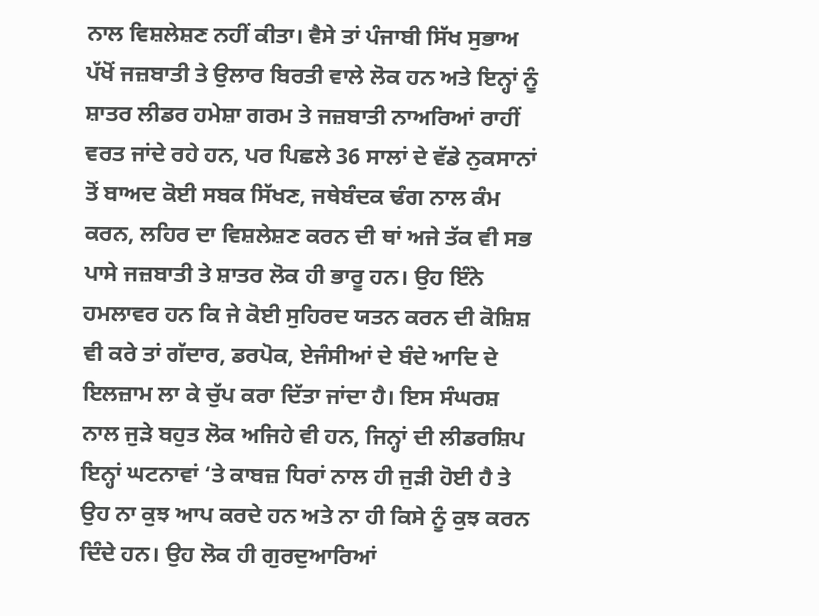ਨਾਲ ਵਿਸ਼ਲੇਸ਼ਣ ਨਹੀਂ ਕੀਤਾ। ਵੈਸੇ ਤਾਂ ਪੰਜਾਬੀ ਸਿੱਖ ਸੁਭਾਅ ਪੱਖੋਂ ਜਜ਼ਬਾਤੀ ਤੇ ਉਲਾਰ ਬਿਰਤੀ ਵਾਲੇ ਲੋਕ ਹਨ ਅਤੇ ਇਨ੍ਹਾਂ ਨੂੰ ਸ਼ਾਤਰ ਲੀਡਰ ਹਮੇਸ਼ਾ ਗਰਮ ਤੇ ਜਜ਼ਬਾਤੀ ਨਾਅਰਿਆਂ ਰਾਹੀਂ ਵਰਤ ਜਾਂਦੇ ਰਹੇ ਹਨ, ਪਰ ਪਿਛਲੇ 36 ਸਾਲਾਂ ਦੇ ਵੱਡੇ ਨੁਕਸਾਨਾਂ ਤੋਂ ਬਾਅਦ ਕੋਈ ਸਬਕ ਸਿੱਖਣ, ਜਥੇਬੰਦਕ ਢੰਗ ਨਾਲ ਕੰਮ ਕਰਨ, ਲਹਿਰ ਦਾ ਵਿਸ਼ਲੇਸ਼ਣ ਕਰਨ ਦੀ ਥਾਂ ਅਜੇ ਤੱਕ ਵੀ ਸਭ ਪਾਸੇ ਜਜ਼ਬਾਤੀ ਤੇ ਸ਼ਾਤਰ ਲੋਕ ਹੀ ਭਾਰੂ ਹਨ। ਉਹ ਇੰਨੇ ਹਮਲਾਵਰ ਹਨ ਕਿ ਜੇ ਕੋਈ ਸੁਹਿਰਦ ਯਤਨ ਕਰਨ ਦੀ ਕੋਸ਼ਿਸ਼ ਵੀ ਕਰੇ ਤਾਂ ਗੱਦਾਰ, ਡਰਪੋਕ, ਏਜੰਸੀਆਂ ਦੇ ਬੰਦੇ ਆਦਿ ਦੇ ਇਲਜ਼ਾਮ ਲਾ ਕੇ ਚੁੱਪ ਕਰਾ ਦਿੱਤਾ ਜਾਂਦਾ ਹੈ। ਇਸ ਸੰਘਰਸ਼ ਨਾਲ ਜੁੜੇ ਬਹੁਤ ਲੋਕ ਅਜਿਹੇ ਵੀ ਹਨ, ਜਿਨ੍ਹਾਂ ਦੀ ਲੀਡਰਸ਼ਿਪ ਇਨ੍ਹਾਂ ਘਟਨਾਵਾਂ ‘ਤੇ ਕਾਬਜ਼ ਧਿਰਾਂ ਨਾਲ ਹੀ ਜੁੜੀ ਹੋਈ ਹੈ ਤੇ ਉਹ ਨਾ ਕੁਝ ਆਪ ਕਰਦੇ ਹਨ ਅਤੇ ਨਾ ਹੀ ਕਿਸੇ ਨੂੰ ਕੁਝ ਕਰਨ ਦਿੰਦੇ ਹਨ। ਉਹ ਲੋਕ ਹੀ ਗੁਰਦੁਆਰਿਆਂ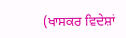(ਖਾਸਕਰ ਵਿਦੇਸ਼ਾਂ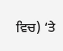ਵਿਚ) ‘ਤੇ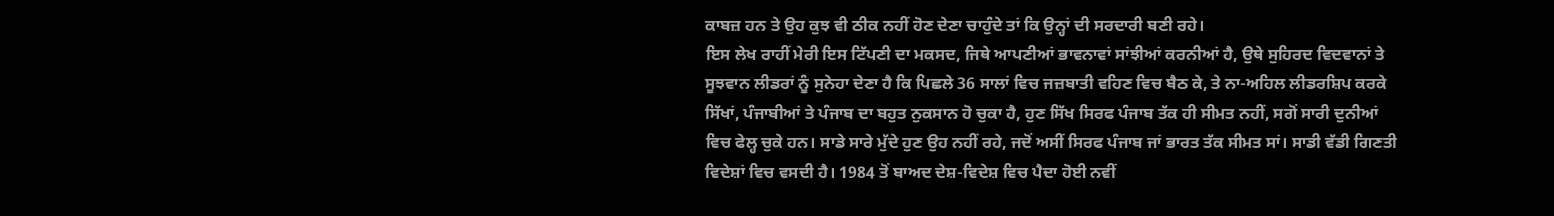ਕਾਬਜ਼ ਹਨ ਤੇ ਉਹ ਕੁਝ ਵੀ ਠੀਕ ਨਹੀਂ ਹੋਣ ਦੇਣਾ ਚਾਹੁੰਦੇ ਤਾਂ ਕਿ ਉਨ੍ਹਾਂ ਦੀ ਸਰਦਾਰੀ ਬਣੀ ਰਹੇ।
ਇਸ ਲੇਖ ਰਾਹੀਂ ਮੇਰੀ ਇਸ ਟਿੱਪਣੀ ਦਾ ਮਕਸਦ, ਜਿਥੇ ਆਪਣੀਆਂ ਭਾਵਨਾਵਾਂ ਸਾਂਝੀਆਂ ਕਰਨੀਆਂ ਹੈ, ਉਥੇ ਸੁਹਿਰਦ ਵਿਦਵਾਨਾਂ ਤੇ ਸੂਝਵਾਨ ਲੀਡਰਾਂ ਨੂੰ ਸੁਨੇਹਾ ਦੇਣਾ ਹੈ ਕਿ ਪਿਛਲੇ 36 ਸਾਲਾਂ ਵਿਚ ਜਜ਼ਬਾਤੀ ਵਹਿਣ ਵਿਚ ਬੈਠ ਕੇ, ਤੇ ਨਾ-ਅਹਿਲ ਲੀਡਰਸ਼ਿਪ ਕਰਕੇ ਸਿੱਖਾਂ, ਪੰਜਾਬੀਆਂ ਤੇ ਪੰਜਾਬ ਦਾ ਬਹੁਤ ਨੁਕਸਾਨ ਹੋ ਚੁਕਾ ਹੈ, ਹੁਣ ਸਿੱਖ ਸਿਰਫ ਪੰਜਾਬ ਤੱਕ ਹੀ ਸੀਮਤ ਨਹੀਂ, ਸਗੋਂ ਸਾਰੀ ਦੁਨੀਆਂ ਵਿਚ ਫੇਲ੍ਹ ਚੁਕੇ ਹਨ। ਸਾਡੇ ਸਾਰੇ ਮੁੱਦੇ ਹੁਣ ਉਹ ਨਹੀਂ ਰਹੇ, ਜਦੋਂ ਅਸੀਂ ਸਿਰਫ ਪੰਜਾਬ ਜਾਂ ਭਾਰਤ ਤੱਕ ਸੀਮਤ ਸਾਂ। ਸਾਡੀ ਵੱਡੀ ਗਿਣਤੀ ਵਿਦੇਸ਼ਾਂ ਵਿਚ ਵਸਦੀ ਹੈ। 1984 ਤੋਂ ਬਾਅਦ ਦੇਸ਼-ਵਿਦੇਸ਼ ਵਿਚ ਪੈਦਾ ਹੋਈ ਨਵੀਂ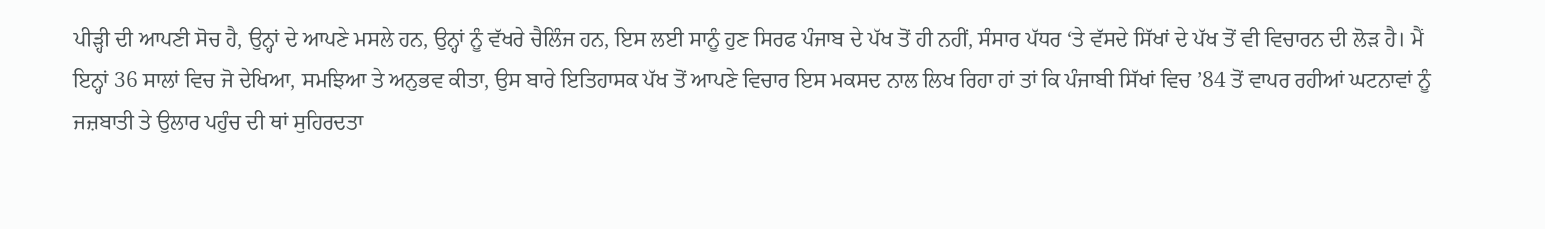ਪੀੜ੍ਹੀ ਦੀ ਆਪਣੀ ਸੋਚ ਹੈ, ਉਨ੍ਹਾਂ ਦੇ ਆਪਣੇ ਮਸਲੇ ਹਨ, ਉਨ੍ਹਾਂ ਨੂੰ ਵੱਖਰੇ ਚੈਲਿੰਜ ਹਨ, ਇਸ ਲਈ ਸਾਨੂੰ ਹੁਣ ਸਿਰਫ ਪੰਜਾਬ ਦੇ ਪੱਖ ਤੋਂ ਹੀ ਨਹੀਂ, ਸੰਸਾਰ ਪੱਧਰ ‘ਤੇ ਵੱਸਦੇ ਸਿੱਖਾਂ ਦੇ ਪੱਖ ਤੋਂ ਵੀ ਵਿਚਾਰਨ ਦੀ ਲੋੜ ਹੈ। ਮੈਂ ਇਨ੍ਹਾਂ 36 ਸਾਲਾਂ ਵਿਚ ਜੋ ਦੇਖਿਆ, ਸਮਝਿਆ ਤੇ ਅਨੁਭਵ ਕੀਤਾ, ਉਸ ਬਾਰੇ ਇਤਿਹਾਸਕ ਪੱਖ ਤੋਂ ਆਪਣੇ ਵਿਚਾਰ ਇਸ ਮਕਸਦ ਨਾਲ ਲਿਖ ਰਿਹਾ ਹਾਂ ਤਾਂ ਕਿ ਪੰਜਾਬੀ ਸਿੱਖਾਂ ਵਿਚ ’84 ਤੋਂ ਵਾਪਰ ਰਹੀਆਂ ਘਟਨਾਵਾਂ ਨੂੰ ਜਜ਼ਬਾਤੀ ਤੇ ਉਲਾਰ ਪਹੁੰਚ ਦੀ ਥਾਂ ਸੁਹਿਰਦਤਾ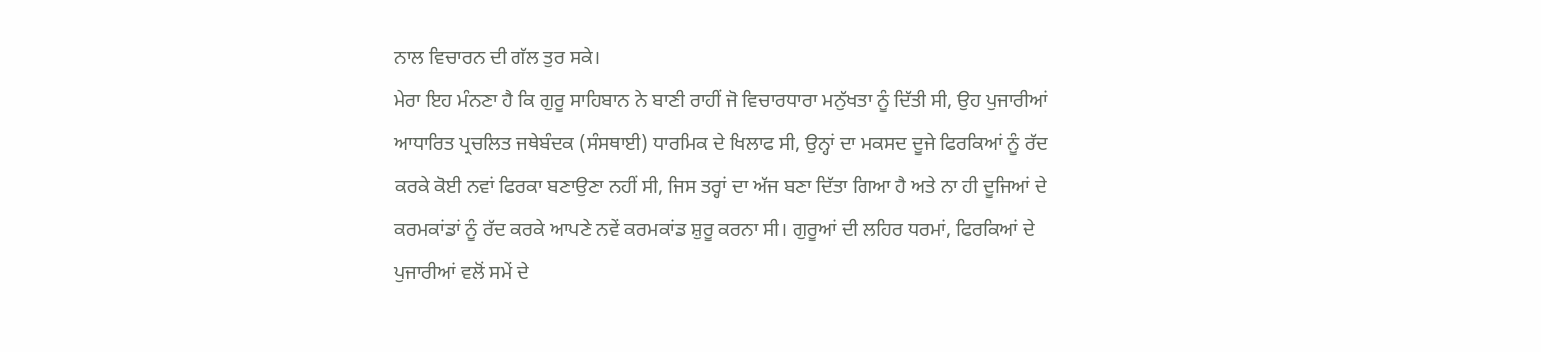ਨਾਲ ਵਿਚਾਰਨ ਦੀ ਗੱਲ ਤੁਰ ਸਕੇ।
ਮੇਰਾ ਇਹ ਮੰਨਣਾ ਹੈ ਕਿ ਗੁਰੂ ਸਾਹਿਬਾਨ ਨੇ ਬਾਣੀ ਰਾਹੀਂ ਜੋ ਵਿਚਾਰਧਾਰਾ ਮਨੁੱਖਤਾ ਨੂੰ ਦਿੱਤੀ ਸੀ, ਉਹ ਪੁਜਾਰੀਆਂ ਆਧਾਰਿਤ ਪ੍ਰਚਲਿਤ ਜਥੇਬੰਦਕ (ਸੰਸਥਾਈ) ਧਾਰਮਿਕ ਦੇ ਖਿਲਾਫ ਸੀ, ਉਨ੍ਹਾਂ ਦਾ ਮਕਸਦ ਦੂਜੇ ਫਿਰਕਿਆਂ ਨੂੰ ਰੱਦ ਕਰਕੇ ਕੋਈ ਨਵਾਂ ਫਿਰਕਾ ਬਣਾਉਣਾ ਨਹੀਂ ਸੀ, ਜਿਸ ਤਰ੍ਹਾਂ ਦਾ ਅੱਜ ਬਣਾ ਦਿੱਤਾ ਗਿਆ ਹੈ ਅਤੇ ਨਾ ਹੀ ਦੂਜਿਆਂ ਦੇ ਕਰਮਕਾਂਡਾਂ ਨੂੰ ਰੱਦ ਕਰਕੇ ਆਪਣੇ ਨਵੇਂ ਕਰਮਕਾਂਡ ਸ਼ੁਰੂ ਕਰਨਾ ਸੀ। ਗੁਰੂਆਂ ਦੀ ਲਹਿਰ ਧਰਮਾਂ, ਫਿਰਕਿਆਂ ਦੇ ਪੁਜਾਰੀਆਂ ਵਲੋਂ ਸਮੇਂ ਦੇ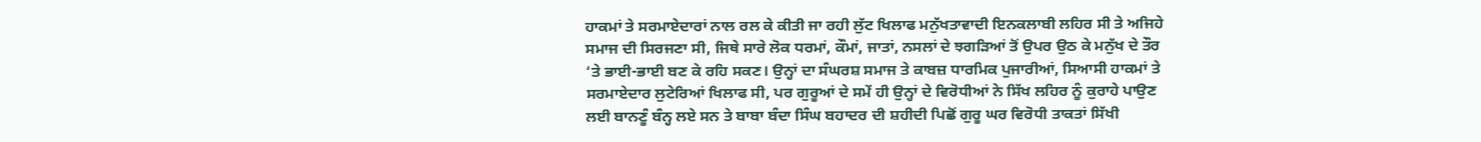ਹਾਕਮਾਂ ਤੇ ਸਰਮਾਏਦਾਰਾਂ ਨਾਲ ਰਲ ਕੇ ਕੀਤੀ ਜਾ ਰਹੀ ਲੁੱਟ ਖਿਲਾਫ ਮਨੁੱਖਤਾਵਾਦੀ ਇਨਕਲਾਬੀ ਲਹਿਰ ਸੀ ਤੇ ਅਜਿਹੇ ਸਮਾਜ ਦੀ ਸਿਰਜਣਾ ਸੀ, ਜਿਥੇ ਸਾਰੇ ਲੋਕ ਧਰਮਾਂ, ਕੌਮਾਂ, ਜਾਤਾਂ, ਨਸਲਾਂ ਦੇ ਝਗੜਿਆਂ ਤੋਂ ਉਪਰ ਉਠ ਕੇ ਮਨੁੱਖ ਦੇ ਤੌਰ ‘ਤੇ ਭਾਈ-ਭਾਈ ਬਣ ਕੇ ਰਹਿ ਸਕਣ। ਉਨ੍ਹਾਂ ਦਾ ਸੰਘਰਸ਼ ਸਮਾਜ ਤੇ ਕਾਬਜ਼ ਧਾਰਮਿਕ ਪੁਜਾਰੀਆਂ, ਸਿਆਸੀ ਹਾਕਮਾਂ ਤੇ ਸਰਮਾਏਦਾਰ ਲੁਟੇਰਿਆਂ ਖਿਲਾਫ ਸੀ, ਪਰ ਗੁਰੂਆਂ ਦੇ ਸਮੇਂ ਹੀ ਉਨ੍ਹਾਂ ਦੇ ਵਿਰੋਧੀਆਂ ਨੇ ਸਿੱਖ ਲਹਿਰ ਨੂੰ ਕੁਰਾਹੇ ਪਾਉਣ ਲਈ ਬਾਨਣੂੰ ਬੰਨ੍ਹ ਲਏ ਸਨ ਤੇ ਬਾਬਾ ਬੰਦਾ ਸਿੰਘ ਬਹਾਦਰ ਦੀ ਸ਼ਹੀਦੀ ਪਿਛੋਂ ਗੁਰੂ ਘਰ ਵਿਰੋਧੀ ਤਾਕਤਾਂ ਸਿੱਖੀ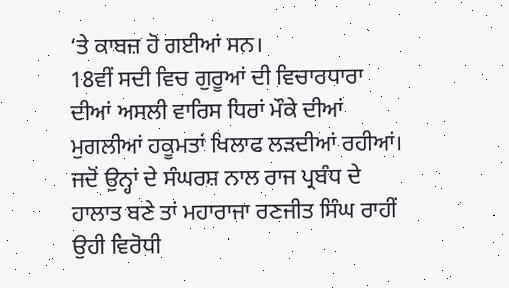‘ਤੇ ਕਾਬਜ਼ ਹੋ ਗਈਆਂ ਸਨ।
18ਵੀਂ ਸਦੀ ਵਿਚ ਗੁਰੂਆਂ ਦੀ ਵਿਚਾਰਧਾਰਾ ਦੀਆਂ ਅਸਲੀ ਵਾਰਿਸ ਧਿਰਾਂ ਮੌਕੇ ਦੀਆਂ ਮੁਗਲੀਆਂ ਹਕੂਮਤਾਂ ਖਿਲਾਫ ਲੜਦੀਆਂ ਰਹੀਆਂ। ਜਦੋਂ ਉਨ੍ਹਾਂ ਦੇ ਸੰਘਰਸ਼ ਨਾਲ ਰਾਜ ਪ੍ਰਬੰਧ ਦੇ ਹਾਲਾਤ ਬਣੇ ਤਾਂ ਮਹਾਰਾਜਾ ਰਣਜੀਤ ਸਿੰਘ ਰਾਹੀਂ ਉਹੀ ਵਿਰੋਧੀ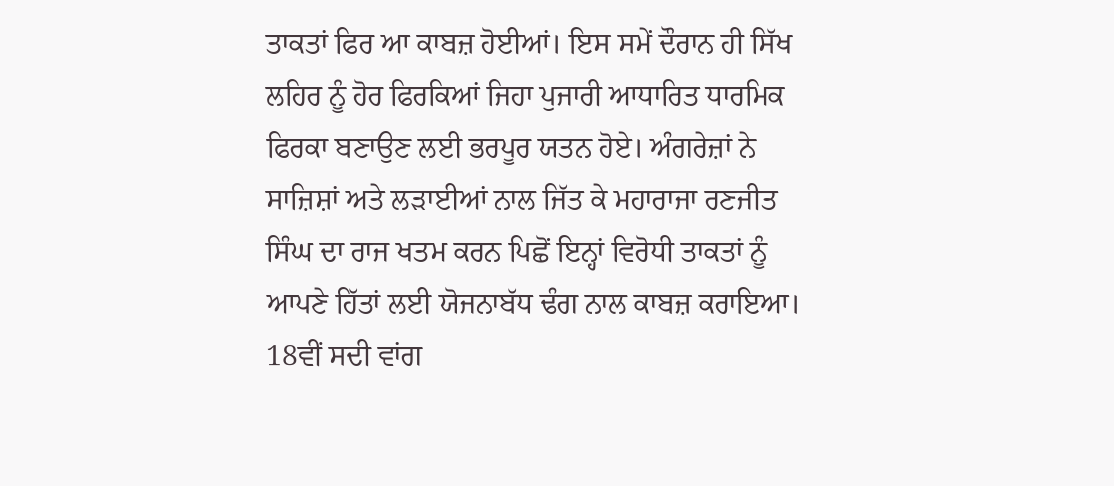ਤਾਕਤਾਂ ਫਿਰ ਆ ਕਾਬਜ਼ ਹੋਈਆਂ। ਇਸ ਸਮੇਂ ਦੌਰਾਨ ਹੀ ਸਿੱਖ ਲਹਿਰ ਨੂੰ ਹੋਰ ਫਿਰਕਿਆਂ ਜਿਹਾ ਪੁਜਾਰੀ ਆਧਾਰਿਤ ਧਾਰਮਿਕ ਫਿਰਕਾ ਬਣਾਉਣ ਲਈ ਭਰਪੂਰ ਯਤਨ ਹੋਏ। ਅੰਗਰੇਜ਼ਾਂ ਨੇ ਸਾਜ਼ਿਸ਼ਾਂ ਅਤੇ ਲੜਾਈਆਂ ਨਾਲ ਜਿੱਤ ਕੇ ਮਹਾਰਾਜਾ ਰਣਜੀਤ ਸਿੰਘ ਦਾ ਰਾਜ ਖਤਮ ਕਰਨ ਪਿਛੋਂ ਇਨ੍ਹਾਂ ਵਿਰੋਧੀ ਤਾਕਤਾਂ ਨੂੰ ਆਪਣੇ ਹਿੱਤਾਂ ਲਈ ਯੋਜਨਾਬੱਧ ਢੰਗ ਨਾਲ ਕਾਬਜ਼ ਕਰਾਇਆ। 18ਵੀਂ ਸਦੀ ਵਾਂਗ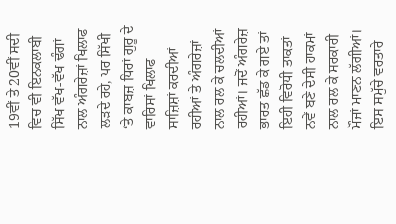19ਵੀਂ ਤੇ 20ਵੀਂ ਸਦੀ ਵਿਚ ਵੀ ਇਨਕਲਾਬੀ ਸਿੱਖ ਵੱਖ-ਵੱਖ ਢੰਗਾਂ ਨਾਲ ਅੰਗਰੇਜ਼ਾਂ ਖਿਲਾਫ ਲੜਦੇ ਰਹੇ, ਪਰ ਸਿੱਖੀ ‘ਤੇ ਕਾਬਜ਼ ਧਿਰਾਂ ਗੁਰੂ ਦੇ ਵਾਰਿਸਾਂ ਖਿਲਾਫ ਸਾਜ਼ਿਸ਼ਾਂ ਕਰਦੀਆਂ ਰਹੀਆਂ ਤੇ ਅੰਗਰੇਜ਼ਾਂ ਨਾਲ ਰਲ ਕੇ ਚਲਦੀਆਂ ਰਹੀਆਂ। ਜਦੋਂ ਅੰਗਰੇਜ਼ ਭਾਰਤ ਛੱਡ ਕੇ ਗਏ ਤਾਂ ਇਹੀ ਵਿਰੋਧੀ ਤਾਕਤਾਂ ਨਵੇਂ ਬਣੇ ਦੇਸੀ ਹਾਕਮਾਂ ਨਾਲ ਰਲ ਕੇ ਸਰਕਾਰੀ ਮੌਜਾਂ ਮਾਣਨ ਲੱਗੀਆਂ।
ਇਸ ਸਮੁੱਚੇ ਵਰਤਾਰੇ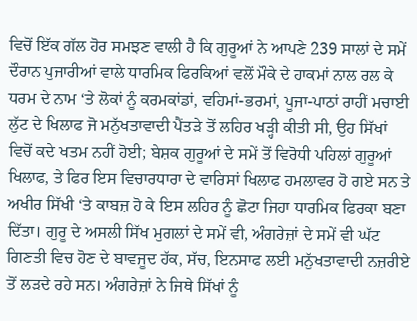ਵਿਚੋਂ ਇੱਕ ਗੱਲ ਹੋਰ ਸਮਝਣ ਵਾਲੀ ਹੈ ਕਿ ਗੁਰੂਆਂ ਨੇ ਆਪਣੇ 239 ਸਾਲਾਂ ਦੇ ਸਮੇਂ ਦੌਰਾਨ ਪੁਜਾਰੀਆਂ ਵਾਲੇ ਧਾਰਮਿਕ ਫਿਰਕਿਆਂ ਵਲੋਂ ਮੌਕੇ ਦੇ ਹਾਕਮਾਂ ਨਾਲ ਰਲ ਕੇ ਧਰਮ ਦੇ ਨਾਮ ‘ਤੇ ਲੋਕਾਂ ਨੂੰ ਕਰਮਕਾਂਡਾਂ, ਵਹਿਮਾਂ-ਭਰਮਾਂ, ਪੂਜਾ-ਪਾਠਾਂ ਰਾਹੀਂ ਮਚਾਈ ਲੁੱਟ ਦੇ ਖਿਲਾਫ ਜੋ ਮਨੁੱਖਤਾਵਾਦੀ ਪੈਂਤੜੇ ਤੋਂ ਲਹਿਰ ਖੜ੍ਹੀ ਕੀਤੀ ਸੀ, ਉਹ ਸਿੱਖਾਂ ਵਿਚੋਂ ਕਦੇ ਖਤਮ ਨਹੀਂ ਹੋਈ; ਬੇਸ਼ਕ ਗੁਰੂਆਂ ਦੇ ਸਮੇਂ ਤੋਂ ਵਿਰੋਧੀ ਪਹਿਲਾਂ ਗੁਰੂਆਂ ਖਿਲਾਫ, ਤੇ ਫਿਰ ਇਸ ਵਿਚਾਰਧਾਰਾ ਦੇ ਵਾਰਿਸਾਂ ਖਿਲਾਫ ਹਮਲਾਵਰ ਹੋ ਗਏ ਸਨ ਤੇ ਅਖੀਰ ਸਿੱਖੀ ‘ਤੇ ਕਾਬਜ਼ ਹੋ ਕੇ ਇਸ ਲਹਿਰ ਨੂੰ ਛੋਟਾ ਜਿਹਾ ਧਾਰਮਿਕ ਫਿਰਕਾ ਬਣਾ ਦਿੱਤਾ। ਗੁਰੂ ਦੇ ਅਸਲੀ ਸਿੱਖ ਮੁਗਲਾਂ ਦੇ ਸਮੇਂ ਵੀ, ਅੰਗਰੇਜ਼ਾਂ ਦੇ ਸਮੇਂ ਵੀ ਘੱਟ ਗਿਣਤੀ ਵਿਚ ਹੋਣ ਦੇ ਬਾਵਜੂਦ ਹੱਕ, ਸੱਚ, ਇਨਸਾਫ ਲਈ ਮਨੁੱਖਤਾਵਾਦੀ ਨਜ਼ਰੀਏ ਤੋਂ ਲੜਦੇ ਰਹੇ ਸਨ। ਅੰਗਰੇਜ਼ਾਂ ਨੇ ਜਿਥੇ ਸਿੱਖਾਂ ਨੂੰ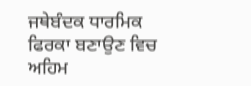ਜਥੇਬੰਦਕ ਧਾਰਮਿਕ ਫਿਰਕਾ ਬਣਾਉਣ ਵਿਚ ਅਹਿਮ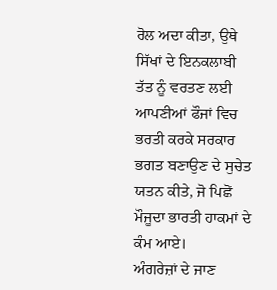ਰੋਲ ਅਦਾ ਕੀਤਾ, ਉਥੇ ਸਿੱਖਾਂ ਦੇ ਇਨਕਲਾਬੀ ਤੱਤ ਨੂੰ ਵਰਤਣ ਲਈ ਆਪਣੀਆਂ ਫੌਜਾਂ ਵਿਚ ਭਰਤੀ ਕਰਕੇ ਸਰਕਾਰ ਭਗਤ ਬਣਾਉਣ ਦੇ ਸੁਚੇਤ ਯਤਨ ਕੀਤੇ, ਜੋ ਪਿਛੋਂ ਮੌਜੂਦਾ ਭਾਰਤੀ ਹਾਕਮਾਂ ਦੇ ਕੰਮ ਆਏ।
ਅੰਗਰੇਜ਼ਾਂ ਦੇ ਜਾਣ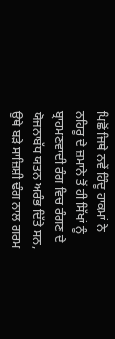ਪਿਛੋਂ ਜਿਥੇ ਨਵੇਂ ਹਿੰਦੂ ਹਾਕਮਾਂ ਨੇ ਨਹਿਰੂ ਦੇ ਜ਼ਮਾਨੇ ਤੋਂ ਹੀ ਸਿੱਖਾਂ ਨੂੰ ਬ੍ਰਾਹਮਣਵਾਦੀ ਰੰਗ ਵਿਚ ਰੰਗਣ ਦੇ ਯੋਜਨਾਬੱਧ ਯਤਨ ਅਰੰਭ ਦਿੱਤੇ ਸਨ, ਉਥੇ ਬੜੇ ਸਾਜ਼ਿਸ਼ੀ ਢੰਗ ਨਾਲ ਗਰਮ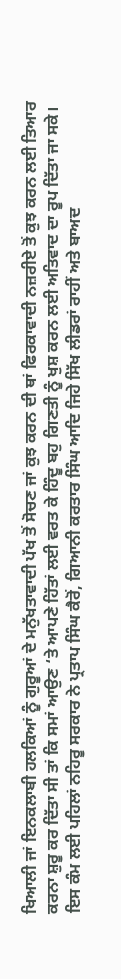ਖਿਆਲੀ ਜਾਂ ਇਨਕਲਾਬੀ ਹਲਕਿਆਂ ਨੂੰ ਗੁਰੂਆਂ ਦੇ ਮਨੁੱਖਤਾਵਾਦੀ ਪੱਖ ਤੋਂ ਸੋਚਣ ਜਾਂ ਕੁਝ ਕਰਨ ਦੀ ਥਾਂ ਫਿਰਕਾਵਾਦੀ ਨਜ਼ਰੀਏ ਤੋਂ ਕੁਝ ਕਰਨ ਲਈ ਤਿਆਰ ਕਰਨਾ ਸ਼ੁਰੂ ਕਰ ਦਿੱਤਾ ਸੀ ਤਾਂ ਕਿ ਸਮਾਂ ਆਉਣ ‘ਤੇ ਆਪਣੇ ਹਿੱਤਾਂ ਲਈ ਵਰਤ ਕੇ ਹਿੰਦੂ ਬਹੁ ਗਿਣਤੀ ਨੂੰ ਖੁਸ਼ ਕਰਨ ਲਈ ਅਤਿਵਾਦ ਦਾ ਰੂਪ ਦਿੱਤਾ ਜਾ ਸਕੇ। ਇਸ ਕੰਮ ਲਈ ਪਹਿਲਾਂ ਨਹਿਰੂ ਸਰਕਾਰ ਨੇ ਪ੍ਰਤਾਪ ਸਿੰਘ ਕੈਰੋਂ, ਗਿਆਨੀ ਕਰਤਾਰ ਸਿੰਘ ਆਦਿ ਜਿਹੇ ਸਿੱਖ ਲੀਡਰਾਂ ਰਾਹੀਂ ਅਤੇ ਬਾਅਦ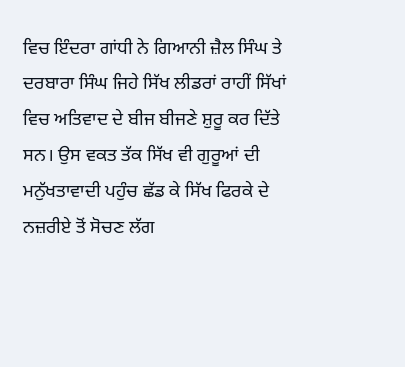ਵਿਚ ਇੰਦਰਾ ਗਾਂਧੀ ਨੇ ਗਿਆਨੀ ਜ਼ੈਲ ਸਿੰਘ ਤੇ ਦਰਬਾਰਾ ਸਿੰਘ ਜਿਹੇ ਸਿੱਖ ਲੀਡਰਾਂ ਰਾਹੀਂ ਸਿੱਖਾਂ ਵਿਚ ਅਤਿਵਾਦ ਦੇ ਬੀਜ ਬੀਜਣੇ ਸ਼ੁਰੂ ਕਰ ਦਿੱਤੇ ਸਨ। ਉਸ ਵਕਤ ਤੱਕ ਸਿੱਖ ਵੀ ਗੁਰੂਆਂ ਦੀ ਮਨੁੱਖਤਾਵਾਦੀ ਪਹੁੰਚ ਛੱਡ ਕੇ ਸਿੱਖ ਫਿਰਕੇ ਦੇ ਨਜ਼ਰੀਏ ਤੋਂ ਸੋਚਣ ਲੱਗ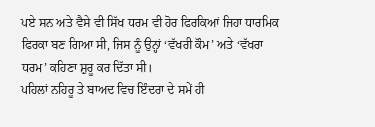ਪਏ ਸਨ ਅਤੇ ਵੈਸੇ ਵੀ ਸਿੱਖ ਧਰਮ ਵੀ ਹੋਰ ਫਿਰਕਿਆਂ ਜਿਹਾ ਧਾਰਮਿਕ ਫਿਰਕਾ ਬਣ ਗਿਆ ਸੀ, ਜਿਸ ਨੂੰ ਉਨ੍ਹਾਂ ‘ਵੱਖਰੀ ਕੌਮ’ ਅਤੇ ‘ਵੱਖਰਾ ਧਰਮ’ ਕਹਿਣਾ ਸ਼ੁਰੂ ਕਰ ਦਿੱਤਾ ਸੀ।
ਪਹਿਲਾਂ ਨਹਿਰੂ ਤੇ ਬਾਅਦ ਵਿਚ ਇੰਦਰਾ ਦੇ ਸਮੇਂ ਹੀ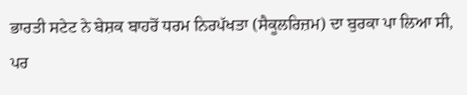ਭਾਰਤੀ ਸਟੇਟ ਨੇ ਬੇਸ਼ਕ ਬਾਹਰੋਂ ਧਰਮ ਨਿਰਪੱਖਤਾ (ਸੈਕੂਲਰਿਜ਼ਮ) ਦਾ ਬੁਰਕਾ ਪਾ ਲਿਆ ਸੀ, ਪਰ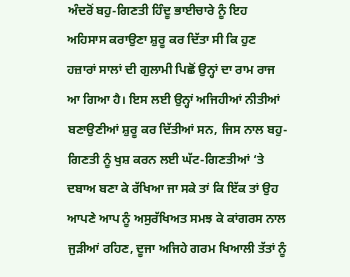ਅੰਦਰੋਂ ਬਹੁ-ਗਿਣਤੀ ਹਿੰਦੂ ਭਾਈਚਾਰੇ ਨੂੰ ਇਹ ਅਹਿਸਾਸ ਕਰਾਉਣਾ ਸ਼ੁਰੂ ਕਰ ਦਿੱਤਾ ਸੀ ਕਿ ਹੁਣ ਹਜ਼ਾਰਾਂ ਸਾਲਾਂ ਦੀ ਗੁਲਾਮੀ ਪਿਛੋਂ ਉਨ੍ਹਾਂ ਦਾ ਰਾਮ ਰਾਜ ਆ ਗਿਆ ਹੈ। ਇਸ ਲਈ ਉਨ੍ਹਾਂ ਅਜਿਹੀਆਂ ਨੀਤੀਆਂ ਬਣਾਉਣੀਆਂ ਸ਼ੁਰੂ ਕਰ ਦਿੱਤੀਆਂ ਸਨ, ਜਿਸ ਨਾਲ ਬਹੁ-ਗਿਣਤੀ ਨੂੰ ਖੁਸ਼ ਕਰਨ ਲਈ ਘੱਟ-ਗਿਣਤੀਆਂ ‘ਤੇ ਦਬਾਅ ਬਣਾ ਕੇ ਰੱਖਿਆ ਜਾ ਸਕੇ ਤਾਂ ਕਿ ਇੱਕ ਤਾਂ ਉਹ ਆਪਣੇ ਆਪ ਨੂੰ ਅਸੁਰੱਖਿਅਤ ਸਮਝ ਕੇ ਕਾਂਗਰਸ ਨਾਲ ਜੁੜੀਆਂ ਰਹਿਣ, ਦੂਜਾ ਅਜਿਹੇ ਗਰਮ ਖਿਆਲੀ ਤੱਤਾਂ ਨੂੰ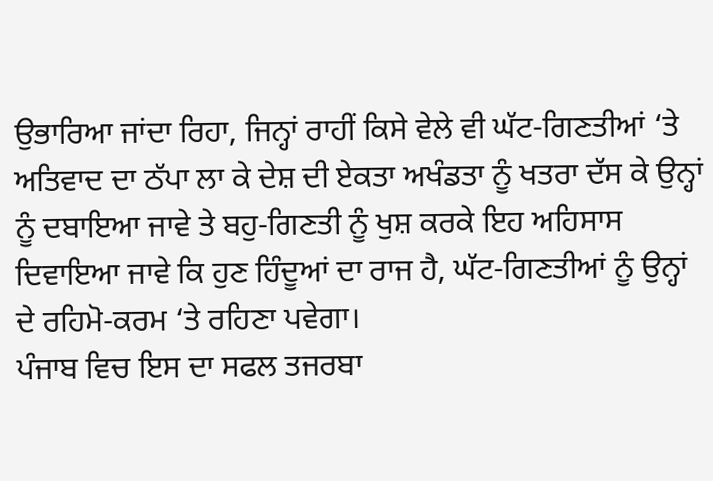ਉਭਾਰਿਆ ਜਾਂਦਾ ਰਿਹਾ, ਜਿਨ੍ਹਾਂ ਰਾਹੀਂ ਕਿਸੇ ਵੇਲੇ ਵੀ ਘੱਟ-ਗਿਣਤੀਆਂ ‘ਤੇ ਅਤਿਵਾਦ ਦਾ ਠੱਪਾ ਲਾ ਕੇ ਦੇਸ਼ ਦੀ ਏਕਤਾ ਅਖੰਡਤਾ ਨੂੰ ਖਤਰਾ ਦੱਸ ਕੇ ਉਨ੍ਹਾਂ ਨੂੰ ਦਬਾਇਆ ਜਾਵੇ ਤੇ ਬਹੁ-ਗਿਣਤੀ ਨੂੰ ਖੁਸ਼ ਕਰਕੇ ਇਹ ਅਹਿਸਾਸ ਦਿਵਾਇਆ ਜਾਵੇ ਕਿ ਹੁਣ ਹਿੰਦੂਆਂ ਦਾ ਰਾਜ ਹੈ, ਘੱਟ-ਗਿਣਤੀਆਂ ਨੂੰ ਉਨ੍ਹਾਂ ਦੇ ਰਹਿਮੋ-ਕਰਮ ‘ਤੇ ਰਹਿਣਾ ਪਵੇਗਾ।
ਪੰਜਾਬ ਵਿਚ ਇਸ ਦਾ ਸਫਲ ਤਜਰਬਾ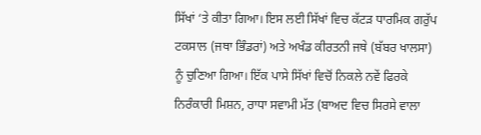ਸਿੱਖਾਂ ‘ਤੇ ਕੀਤਾ ਗਿਆ। ਇਸ ਲਈ ਸਿੱਖਾਂ ਵਿਚ ਕੱਟੜ ਧਾਰਮਿਕ ਗਰੁੱਪ ਟਕਸਾਲ (ਜਥਾ ਭਿੰਡਰਾਂ) ਅਤੇ ਅਖੰਡ ਕੀਰਤਨੀ ਜਥੇ (ਬੱਬਰ ਖਾਲਸਾ) ਨੂੰ ਚੁਣਿਆ ਗਿਆ। ਇੱਕ ਪਾਸੇ ਸਿੱਖਾਂ ਵਿਚੋਂ ਨਿਕਲੇ ਨਵੇਂ ਫਿਰਕੇ ਨਿਰੰਕਾਰੀ ਮਿਸ਼ਨ, ਰਾਧਾ ਸਵਾਮੀ ਮੱਤ (ਬਾਅਦ ਵਿਚ ਸਿਰਸੇ ਵਾਲਾ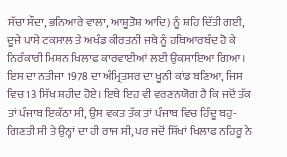ਸੱਚਾ ਸੌਦਾ, ਭਨਿਆਰੇ ਵਾਲਾ, ਆਸ਼ੂਤੋਸ਼ ਆਦਿ) ਨੂੰ ਸ਼ਹਿ ਦਿੱਤੀ ਗਈ, ਦੂਜੇ ਪਾਸੇ ਟਕਸਾਲ ਤੇ ਅਖੰਡ ਕੀਰਤਨੀ ਜਥੇ ਨੂੰ ਹਥਿਆਰਬੰਦ ਹੋ ਕੇ ਨਿਰੰਕਾਰੀ ਮਿਸ਼ਨ ਖਿਲਾਫ ਕਾਰਵਾਈਆਂ ਲਈ ਉਕਸਾਇਆ ਗਿਆ। ਇਸ ਦਾ ਨਤੀਜਾ 1978 ਦਾ ਅੰਮ੍ਰਿਤਸਰ ਦਾ ਖੂਨੀ ਕਾਂਡ ਬਣਿਆ, ਜਿਸ ਵਿਚ 13 ਸਿੱਖ ਸ਼ਹੀਦ ਹੋਏ। ਇਥੇ ਇਹ ਵੀ ਵਰਣਨਯੋਗ ਹੈ ਕਿ ਜਦੋਂ ਤੱਕ ਤਾਂ ਪੰਜਾਬ ਇਕੱਠਾ ਸੀ, ਉਸ ਵਕਤ ਤੱਕ ਤਾਂ ਪੰਜਾਬ ਵਿਚ ਹਿੰਦੂ ਬਹੁ-ਗਿਣਤੀ ਸੀ ਤੇ ਉਨ੍ਹਾਂ ਦਾ ਹੀ ਰਾਜ ਸੀ, ਪਰ ਜਦੋਂ ਸਿੱਖਾਂ ਖਿਲਾਫ ਨਹਿਰੂ ਨੇ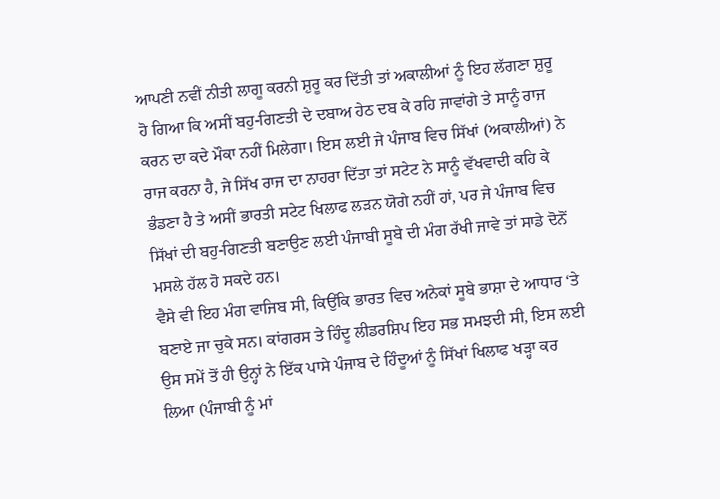ਆਪਣੀ ਨਵੀਂ ਨੀਤੀ ਲਾਗੂ ਕਰਨੀ ਸ਼ੁਰੂ ਕਰ ਦਿੱਤੀ ਤਾਂ ਅਕਾਲੀਆਂ ਨੂੰ ਇਹ ਲੱਗਣਾ ਸ਼ੁਰੂ ਹੋ ਗਿਆ ਕਿ ਅਸੀਂ ਬਹੁ-ਗਿਣਤੀ ਦੇ ਦਬਾਅ ਹੇਠ ਦਬ ਕੇ ਰਹਿ ਜਾਵਾਂਗੇ ਤੇ ਸਾਨੂੰ ਰਾਜ ਕਰਨ ਦਾ ਕਦੇ ਮੌਕਾ ਨਹੀਂ ਮਿਲੇਗਾ। ਇਸ ਲਈ ਜੇ ਪੰਜਾਬ ਵਿਚ ਸਿੱਖਾਂ (ਅਕਾਲੀਆਂ) ਨੇ ਰਾਜ ਕਰਨਾ ਹੈ, ਜੇ ਸਿੱਖ ਰਾਜ ਦਾ ਨਾਹਰਾ ਦਿੱਤਾ ਤਾਂ ਸਟੇਟ ਨੇ ਸਾਨੂੰ ਵੱਖਵਾਦੀ ਕਹਿ ਕੇ ਭੰਡਣਾ ਹੈ ਤੇ ਅਸੀਂ ਭਾਰਤੀ ਸਟੇਟ ਖਿਲਾਫ ਲੜਨ ਯੋਗੇ ਨਹੀਂ ਹਾਂ, ਪਰ ਜੇ ਪੰਜਾਬ ਵਿਚ ਸਿੱਖਾਂ ਦੀ ਬਹੁ-ਗਿਣਤੀ ਬਣਾਉਣ ਲਈ ਪੰਜਾਬੀ ਸੂਬੇ ਦੀ ਮੰਗ ਰੱਖੀ ਜਾਵੇ ਤਾਂ ਸਾਡੇ ਦੋਨੋਂ ਮਸਲੇ ਹੱਲ ਹੋ ਸਕਦੇ ਹਨ।
ਵੈਸੇ ਵੀ ਇਹ ਮੰਗ ਵਾਜਿਬ ਸੀ, ਕਿਉਂਕਿ ਭਾਰਤ ਵਿਚ ਅਨੇਕਾਂ ਸੂਬੇ ਭਾਸ਼ਾ ਦੇ ਆਧਾਰ ‘ਤੇ ਬਣਾਏ ਜਾ ਚੁਕੇ ਸਨ। ਕਾਂਗਰਸ ਤੇ ਹਿੰਦੂ ਲੀਡਰਸ਼ਿਪ ਇਹ ਸਭ ਸਮਝਦੀ ਸੀ, ਇਸ ਲਈ ਉਸ ਸਮੇਂ ਤੋਂ ਹੀ ਉਨ੍ਹਾਂ ਨੇ ਇੱਕ ਪਾਸੇ ਪੰਜਾਬ ਦੇ ਹਿੰਦੂਆਂ ਨੂੰ ਸਿੱਖਾਂ ਖਿਲਾਫ ਖੜ੍ਹਾ ਕਰ ਲਿਆ (ਪੰਜਾਬੀ ਨੂੰ ਮਾਂ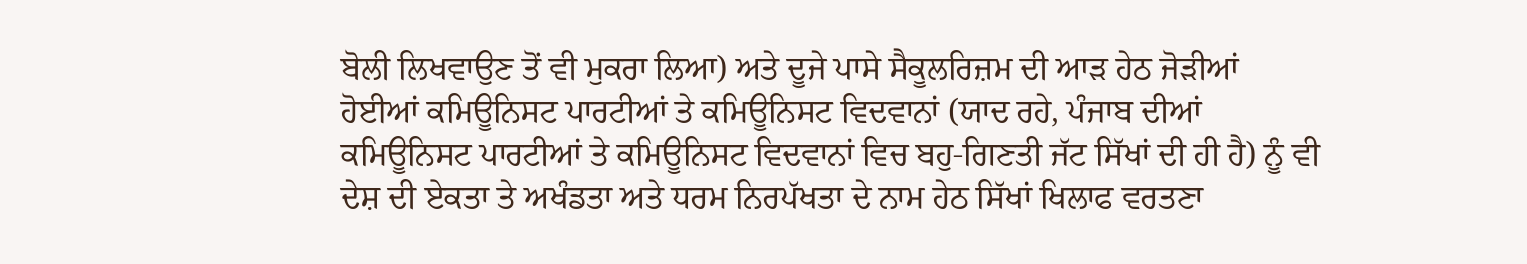ਬੋਲੀ ਲਿਖਵਾਉਣ ਤੋਂ ਵੀ ਮੁਕਰਾ ਲਿਆ) ਅਤੇ ਦੂਜੇ ਪਾਸੇ ਸੈਕੂਲਰਿਜ਼ਮ ਦੀ ਆੜ ਹੇਠ ਜੋੜੀਆਂ ਹੋਈਆਂ ਕਮਿਊਨਿਸਟ ਪਾਰਟੀਆਂ ਤੇ ਕਮਿਊਨਿਸਟ ਵਿਦਵਾਨਾਂ (ਯਾਦ ਰਹੇ, ਪੰਜਾਬ ਦੀਆਂ ਕਮਿਊਨਿਸਟ ਪਾਰਟੀਆਂ ਤੇ ਕਮਿਊਨਿਸਟ ਵਿਦਵਾਨਾਂ ਵਿਚ ਬਹੁ-ਗਿਣਤੀ ਜੱਟ ਸਿੱਖਾਂ ਦੀ ਹੀ ਹੈ) ਨੂੰ ਵੀ ਦੇਸ਼ ਦੀ ਏਕਤਾ ਤੇ ਅਖੰਡਤਾ ਅਤੇ ਧਰਮ ਨਿਰਪੱਖਤਾ ਦੇ ਨਾਮ ਹੇਠ ਸਿੱਖਾਂ ਖਿਲਾਫ ਵਰਤਣਾ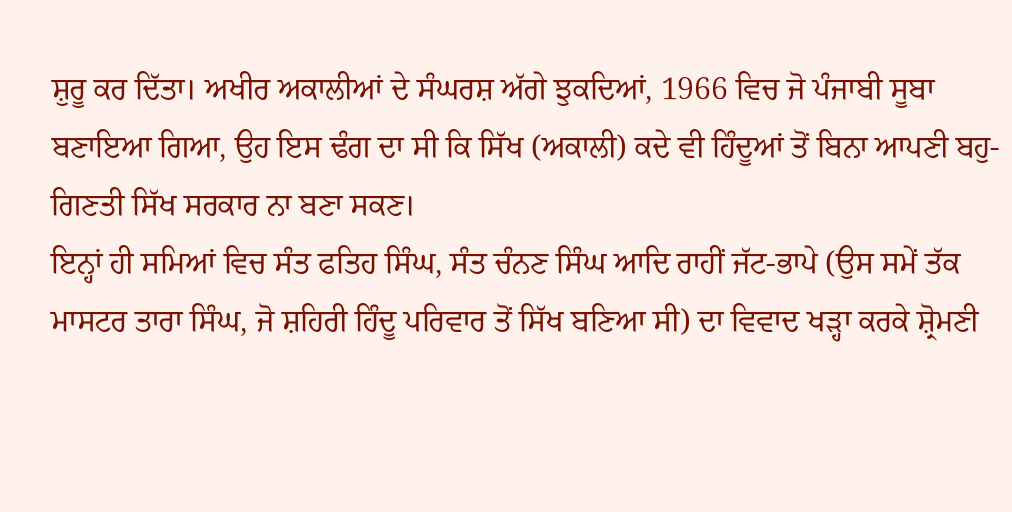ਸ਼ੁਰੂ ਕਰ ਦਿੱਤਾ। ਅਖੀਰ ਅਕਾਲੀਆਂ ਦੇ ਸੰਘਰਸ਼ ਅੱਗੇ ਝੁਕਦਿਆਂ, 1966 ਵਿਚ ਜੋ ਪੰਜਾਬੀ ਸੂਬਾ ਬਣਾਇਆ ਗਿਆ, ਉਹ ਇਸ ਢੰਗ ਦਾ ਸੀ ਕਿ ਸਿੱਖ (ਅਕਾਲੀ) ਕਦੇ ਵੀ ਹਿੰਦੂਆਂ ਤੋਂ ਬਿਨਾ ਆਪਣੀ ਬਹੁ-ਗਿਣਤੀ ਸਿੱਖ ਸਰਕਾਰ ਨਾ ਬਣਾ ਸਕਣ।
ਇਨ੍ਹਾਂ ਹੀ ਸਮਿਆਂ ਵਿਚ ਸੰਤ ਫਤਿਹ ਸਿੰਘ, ਸੰਤ ਚੰਨਣ ਸਿੰਘ ਆਦਿ ਰਾਹੀਂ ਜੱਟ-ਭਾਪੇ (ਉਸ ਸਮੇਂ ਤੱਕ ਮਾਸਟਰ ਤਾਰਾ ਸਿੰਘ, ਜੋ ਸ਼ਹਿਰੀ ਹਿੰਦੂ ਪਰਿਵਾਰ ਤੋਂ ਸਿੱਖ ਬਣਿਆ ਸੀ) ਦਾ ਵਿਵਾਦ ਖੜ੍ਹਾ ਕਰਕੇ ਸ਼੍ਰੋਮਣੀ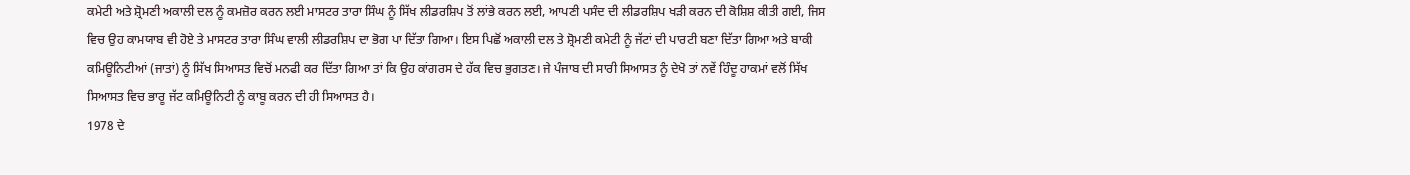ਕਮੇਟੀ ਅਤੇ ਸ਼੍ਰੋਮਣੀ ਅਕਾਲੀ ਦਲ ਨੂੰ ਕਮਜ਼ੋਰ ਕਰਨ ਲਈ ਮਾਸਟਰ ਤਾਰਾ ਸਿੰਘ ਨੂੰ ਸਿੱਖ ਲੀਡਰਸ਼ਿਪ ਤੋਂ ਲਾਂਭੇ ਕਰਨ ਲਈ, ਆਪਣੀ ਪਸੰਦ ਦੀ ਲੀਡਰਸ਼ਿਪ ਖੜੀ ਕਰਨ ਦੀ ਕੋਸ਼ਿਸ਼ ਕੀਤੀ ਗਈ, ਜਿਸ ਵਿਚ ਉਹ ਕਾਮਯਾਬ ਵੀ ਹੋਏ ਤੇ ਮਾਸਟਰ ਤਾਰਾ ਸਿੰਘ ਵਾਲੀ ਲੀਡਰਸ਼ਿਪ ਦਾ ਭੋਗ ਪਾ ਦਿੱਤਾ ਗਿਆ। ਇਸ ਪਿਛੋਂ ਅਕਾਲੀ ਦਲ ਤੇ ਸ਼੍ਰੋਮਣੀ ਕਮੇਟੀ ਨੂੰ ਜੱਟਾਂ ਦੀ ਪਾਰਟੀ ਬਣਾ ਦਿੱਤਾ ਗਿਆ ਅਤੇ ਬਾਕੀ ਕਮਿਊਨਿਟੀਆਂ (ਜਾਤਾਂ) ਨੂੰ ਸਿੱਖ ਸਿਆਸਤ ਵਿਚੋਂ ਮਨਫੀ ਕਰ ਦਿੱਤਾ ਗਿਆ ਤਾਂ ਕਿ ਉਹ ਕਾਂਗਰਸ ਦੇ ਹੱਕ ਵਿਚ ਭੁਗਤਣ। ਜੇ ਪੰਜਾਬ ਦੀ ਸਾਰੀ ਸਿਆਸਤ ਨੂੰ ਦੇਖੋ ਤਾਂ ਨਵੇਂ ਹਿੰਦੂ ਹਾਕਮਾਂ ਵਲੋਂ ਸਿੱਖ ਸਿਆਸਤ ਵਿਚ ਭਾਰੂ ਜੱਟ ਕਮਿਊਨਿਟੀ ਨੂੰ ਕਾਬੂ ਕਰਨ ਦੀ ਹੀ ਸਿਆਸਤ ਹੈ।
1978 ਦੇ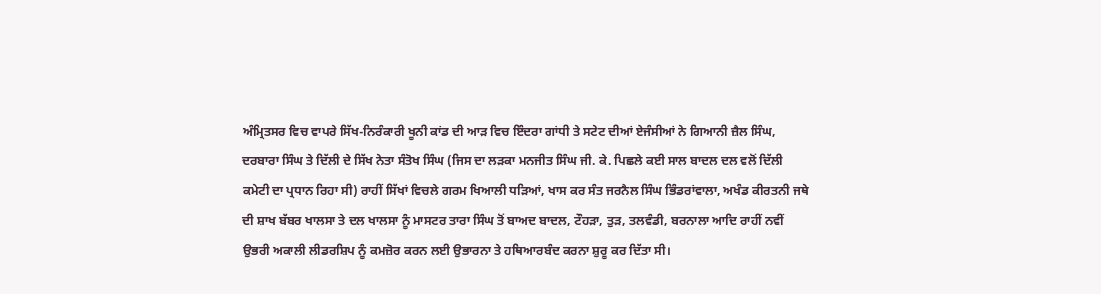ਅੰਮ੍ਰਿਤਸਰ ਵਿਚ ਵਾਪਰੇ ਸਿੱਖ-ਨਿਰੰਕਾਰੀ ਖੂਨੀ ਕਾਂਡ ਦੀ ਆੜ ਵਿਚ ਇੰਦਰਾ ਗਾਂਧੀ ਤੇ ਸਟੇਟ ਦੀਆਂ ਏਜੰਸੀਆਂ ਨੇ ਗਿਆਨੀ ਜ਼ੈਲ ਸਿੰਘ, ਦਰਬਾਰਾ ਸਿੰਘ ਤੇ ਦਿੱਲੀ ਦੇ ਸਿੱਖ ਨੇਤਾ ਸੰਤੋਖ ਸਿੰਘ (ਜਿਸ ਦਾ ਲੜਕਾ ਮਨਜੀਤ ਸਿੰਘ ਜੀ. ਕੇ. ਪਿਛਲੇ ਕਈ ਸਾਲ ਬਾਦਲ ਦਲ ਵਲੋਂ ਦਿੱਲੀ ਕਮੇਟੀ ਦਾ ਪ੍ਰਧਾਨ ਰਿਹਾ ਸੀ) ਰਾਹੀਂ ਸਿੱਖਾਂ ਵਿਚਲੇ ਗਰਮ ਖਿਆਲੀ ਧੜਿਆਂ, ਖਾਸ ਕਰ ਸੰਤ ਜਰਨੈਲ ਸਿੰਘ ਭਿੰਡਰਾਂਵਾਲਾ, ਅਖੰਡ ਕੀਰਤਨੀ ਜਥੇ ਦੀ ਸ਼ਾਖ ਬੱਬਰ ਖਾਲਸਾ ਤੇ ਦਲ ਖਾਲਸਾ ਨੂੰ ਮਾਸਟਰ ਤਾਰਾ ਸਿੰਘ ਤੋਂ ਬਾਅਦ ਬਾਦਲ, ਟੌਹੜਾ, ਤੁੜ, ਤਲਵੰਡੀ, ਬਰਨਾਲਾ ਆਦਿ ਰਾਹੀਂ ਨਵੀਂ ਉਭਰੀ ਅਕਾਲੀ ਲੀਡਰਸ਼ਿਪ ਨੂੰ ਕਮਜ਼ੋਰ ਕਰਨ ਲਈ ਉਭਾਰਨਾ ਤੇ ਹਥਿਆਰਬੰਦ ਕਰਨਾ ਸ਼ੁਰੂ ਕਰ ਦਿੱਤਾ ਸੀ।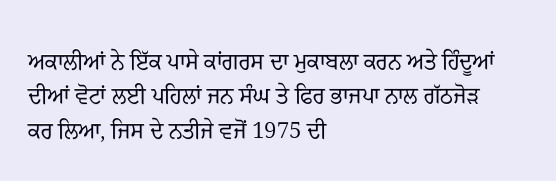ਅਕਾਲੀਆਂ ਨੇ ਇੱਕ ਪਾਸੇ ਕਾਂਗਰਸ ਦਾ ਮੁਕਾਬਲਾ ਕਰਨ ਅਤੇ ਹਿੰਦੂਆਂ ਦੀਆਂ ਵੋਟਾਂ ਲਈ ਪਹਿਲਾਂ ਜਨ ਸੰਘ ਤੇ ਫਿਰ ਭਾਜਪਾ ਨਾਲ ਗੱਠਜੋੜ ਕਰ ਲਿਆ, ਜਿਸ ਦੇ ਨਤੀਜੇ ਵਜੋਂ 1975 ਦੀ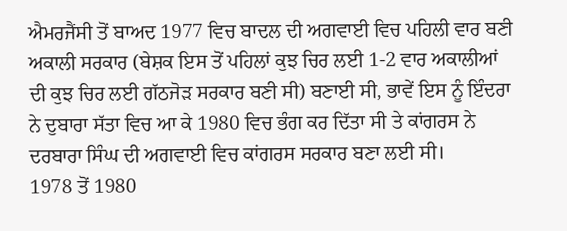ਐਮਰਜੈਂਸੀ ਤੋਂ ਬਾਅਦ 1977 ਵਿਚ ਬਾਦਲ ਦੀ ਅਗਵਾਈ ਵਿਚ ਪਹਿਲੀ ਵਾਰ ਬਣੀ ਅਕਾਲੀ ਸਰਕਾਰ (ਬੇਸ਼ਕ ਇਸ ਤੋਂ ਪਹਿਲਾਂ ਕੁਝ ਚਿਰ ਲਈ 1-2 ਵਾਰ ਅਕਾਲੀਆਂ ਦੀ ਕੁਝ ਚਿਰ ਲਈ ਗੱਠਜੋੜ ਸਰਕਾਰ ਬਣੀ ਸੀ) ਬਣਾਈ ਸੀ, ਭਾਵੇਂ ਇਸ ਨੂੰ ਇੰਦਰਾ ਨੇ ਦੁਬਾਰਾ ਸੱਤਾ ਵਿਚ ਆ ਕੇ 1980 ਵਿਚ ਭੰਗ ਕਰ ਦਿੱਤਾ ਸੀ ਤੇ ਕਾਂਗਰਸ ਨੇ ਦਰਬਾਰਾ ਸਿੰਘ ਦੀ ਅਗਵਾਈ ਵਿਚ ਕਾਂਗਰਸ ਸਰਕਾਰ ਬਣਾ ਲਈ ਸੀ।
1978 ਤੋਂ 1980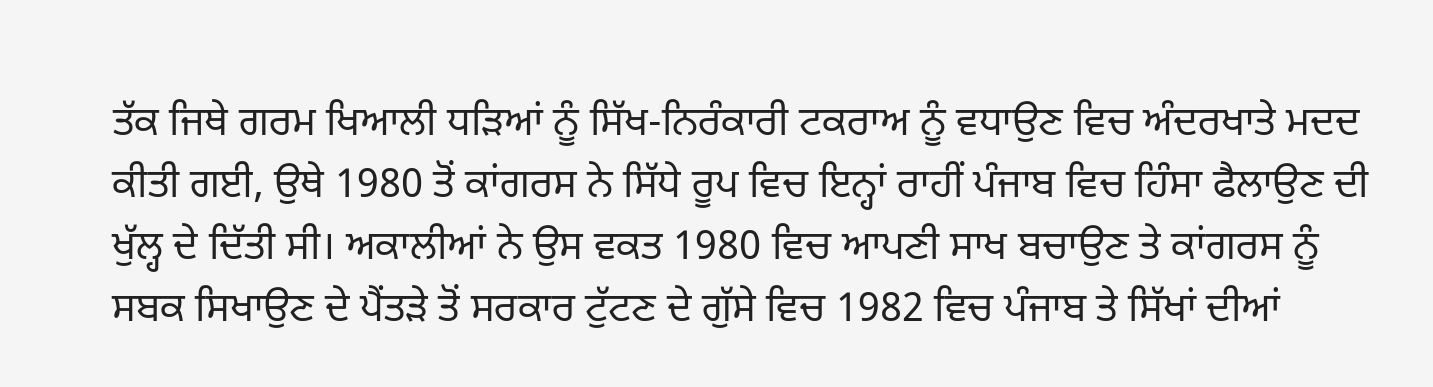ਤੱਕ ਜਿਥੇ ਗਰਮ ਖਿਆਲੀ ਧੜਿਆਂ ਨੂੰ ਸਿੱਖ-ਨਿਰੰਕਾਰੀ ਟਕਰਾਅ ਨੂੰ ਵਧਾਉਣ ਵਿਚ ਅੰਦਰਖਾਤੇ ਮਦਦ ਕੀਤੀ ਗਈ, ਉਥੇ 1980 ਤੋਂ ਕਾਂਗਰਸ ਨੇ ਸਿੱਧੇ ਰੂਪ ਵਿਚ ਇਨ੍ਹਾਂ ਰਾਹੀਂ ਪੰਜਾਬ ਵਿਚ ਹਿੰਸਾ ਫੈਲਾਉਣ ਦੀ ਖੁੱਲ੍ਹ ਦੇ ਦਿੱਤੀ ਸੀ। ਅਕਾਲੀਆਂ ਨੇ ਉਸ ਵਕਤ 1980 ਵਿਚ ਆਪਣੀ ਸਾਖ ਬਚਾਉਣ ਤੇ ਕਾਂਗਰਸ ਨੂੰ ਸਬਕ ਸਿਖਾਉਣ ਦੇ ਪੈਂਤੜੇ ਤੋਂ ਸਰਕਾਰ ਟੁੱਟਣ ਦੇ ਗੁੱਸੇ ਵਿਚ 1982 ਵਿਚ ਪੰਜਾਬ ਤੇ ਸਿੱਖਾਂ ਦੀਆਂ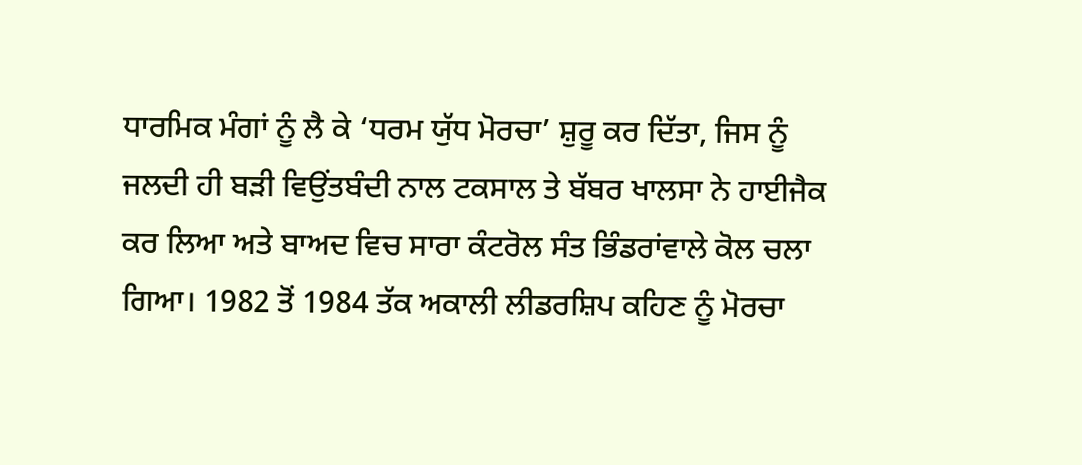ਧਾਰਮਿਕ ਮੰਗਾਂ ਨੂੰ ਲੈ ਕੇ ‘ਧਰਮ ਯੁੱਧ ਮੋਰਚਾ’ ਸ਼ੁਰੂ ਕਰ ਦਿੱਤਾ, ਜਿਸ ਨੂੰ ਜਲਦੀ ਹੀ ਬੜੀ ਵਿਉਂਤਬੰਦੀ ਨਾਲ ਟਕਸਾਲ ਤੇ ਬੱਬਰ ਖਾਲਸਾ ਨੇ ਹਾਈਜੈਕ ਕਰ ਲਿਆ ਅਤੇ ਬਾਅਦ ਵਿਚ ਸਾਰਾ ਕੰਟਰੋਲ ਸੰਤ ਭਿੰਡਰਾਂਵਾਲੇ ਕੋਲ ਚਲਾ ਗਿਆ। 1982 ਤੋਂ 1984 ਤੱਕ ਅਕਾਲੀ ਲੀਡਰਸ਼ਿਪ ਕਹਿਣ ਨੂੰ ਮੋਰਚਾ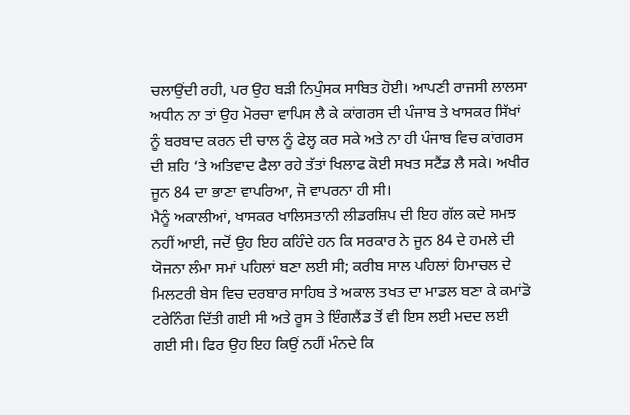ਚਲਾਉਂਦੀ ਰਹੀ, ਪਰ ਉਹ ਬੜੀ ਨਿਪੁੰਸਕ ਸਾਬਿਤ ਹੋਈ। ਆਪਣੀ ਰਾਜਸੀ ਲਾਲਸਾ ਅਧੀਨ ਨਾ ਤਾਂ ਉਹ ਮੋਰਚਾ ਵਾਪਿਸ ਲੈ ਕੇ ਕਾਂਗਰਸ ਦੀ ਪੰਜਾਬ ਤੇ ਖਾਸਕਰ ਸਿੱਖਾਂ ਨੂੰ ਬਰਬਾਦ ਕਰਨ ਦੀ ਚਾਲ ਨੂੰ ਫੇਲ੍ਹ ਕਰ ਸਕੇ ਅਤੇ ਨਾ ਹੀ ਪੰਜਾਬ ਵਿਚ ਕਾਂਗਰਸ ਦੀ ਸ਼ਹਿ ‘ਤੇ ਅਤਿਵਾਦ ਫੈਲਾ ਰਹੇ ਤੱਤਾਂ ਖਿਲਾਫ ਕੋਈ ਸਖਤ ਸਟੈਂਡ ਲੈ ਸਕੇ। ਅਖੀਰ ਜੂਨ 84 ਦਾ ਭਾਣਾ ਵਾਪਰਿਆ, ਜੋ ਵਾਪਰਨਾ ਹੀ ਸੀ।
ਮੈਨੂੰ ਅਕਾਲੀਆਂ, ਖਾਸਕਰ ਖਾਲਿਸਤਾਨੀ ਲੀਡਰਸ਼ਿਪ ਦੀ ਇਹ ਗੱਲ ਕਦੇ ਸਮਝ ਨਹੀਂ ਆਈ, ਜਦੋਂ ਉਹ ਇਹ ਕਹਿੰਦੇ ਹਨ ਕਿ ਸਰਕਾਰ ਨੇ ਜੂਨ 84 ਦੇ ਹਮਲੇ ਦੀ ਯੋਜਨਾ ਲੰਮਾ ਸਮਾਂ ਪਹਿਲਾਂ ਬਣਾ ਲਈ ਸੀ; ਕਰੀਬ ਸਾਲ ਪਹਿਲਾਂ ਹਿਮਾਚਲ ਦੇ ਮਿਲਟਰੀ ਬੇਸ ਵਿਚ ਦਰਬਾਰ ਸਾਹਿਬ ਤੇ ਅਕਾਲ ਤਖਤ ਦਾ ਮਾਡਲ ਬਣਾ ਕੇ ਕਮਾਂਡੋ ਟਰੇਨਿੰਗ ਦਿੱਤੀ ਗਈ ਸੀ ਅਤੇ ਰੂਸ ਤੇ ਇੰਗਲੈਂਡ ਤੋਂ ਵੀ ਇਸ ਲਈ ਮਦਦ ਲਈ ਗਈ ਸੀ। ਫਿਰ ਉਹ ਇਹ ਕਿਉਂ ਨਹੀਂ ਮੰਨਦੇ ਕਿ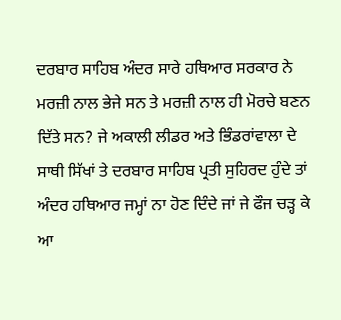ਦਰਬਾਰ ਸਾਹਿਬ ਅੰਦਰ ਸਾਰੇ ਹਥਿਆਰ ਸਰਕਾਰ ਨੇ ਮਰਜ਼ੀ ਨਾਲ ਭੇਜੇ ਸਨ ਤੇ ਮਰਜ਼ੀ ਨਾਲ ਹੀ ਮੋਰਚੇ ਬਣਨ ਦਿੱਤੇ ਸਨ? ਜੇ ਅਕਾਲੀ ਲੀਡਰ ਅਤੇ ਭਿੰਡਰਾਂਵਾਲਾ ਦੇ ਸਾਥੀ ਸਿੱਖਾਂ ਤੇ ਦਰਬਾਰ ਸਾਹਿਬ ਪ੍ਰਤੀ ਸੁਹਿਰਦ ਹੁੰਦੇ ਤਾਂ ਅੰਦਰ ਹਥਿਆਰ ਜਮ੍ਹਾਂ ਨਾ ਹੋਣ ਦਿੰਦੇ ਜਾਂ ਜੇ ਫੌਜ ਚੜ੍ਹ ਕੇ ਆ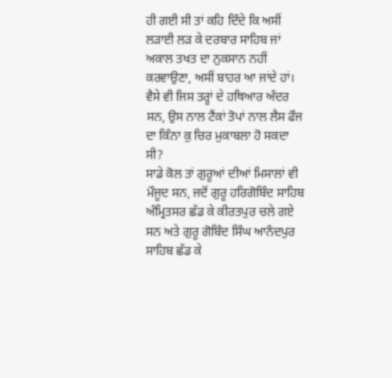ਹੀ ਗਈ ਸੀ ਤਾਂ ਕਹਿ ਦਿੰਦੇ ਕਿ ਅਸੀਂ ਲੜਾਈ ਲੜ ਕੇ ਦਰਬਾਰ ਸਾਹਿਬ ਜਾਂ ਅਕਾਲ ਤਖਤ ਦਾ ਨੁਕਸਾਨ ਨਹੀਂ ਕਰਵਾਉਣਾ, ਅਸੀਂ ਬਾਹਰ ਆ ਜਾਂਦੇ ਹਾਂ। ਵੈਸੇ ਵੀ ਜਿਸ ਤਰ੍ਹਾਂ ਦੇ ਹਥਿਆਰ ਅੰਦਰ ਸਨ, ਉਸ ਨਾਲ ਟੈਂਕਾਂ ਤੋਪਾਂ ਨਾਲ ਲੈਸ ਫੌਜ ਦਾ ਕਿੰਨਾ ਕੁ ਚਿਰ ਮੁਕਾਬਲਾ ਹੋ ਸਕਦਾ ਸੀ?
ਸਾਡੇ ਕੋਲ ਤਾਂ ਗੁਰੂਆਂ ਦੀਆਂ ਮਿਸਾਲਾਂ ਵੀ ਮੌਜੂਦ ਸਨ, ਜਦੋਂ ਗੁਰੂ ਹਰਿਗੋਬਿੰਦ ਸਾਹਿਬ ਅੰਮ੍ਰਿਤਸਰ ਛੱਡ ਕੇ ਕੀਰਤਪੁਰ ਚਲੇ ਗਏ ਸਨ ਅਤੇ ਗੁਰੂ ਗੋਬਿੰਦ ਸਿੰਘ ਆਨੰਦਪੁਰ ਸਾਹਿਬ ਛੱਡ ਕੇ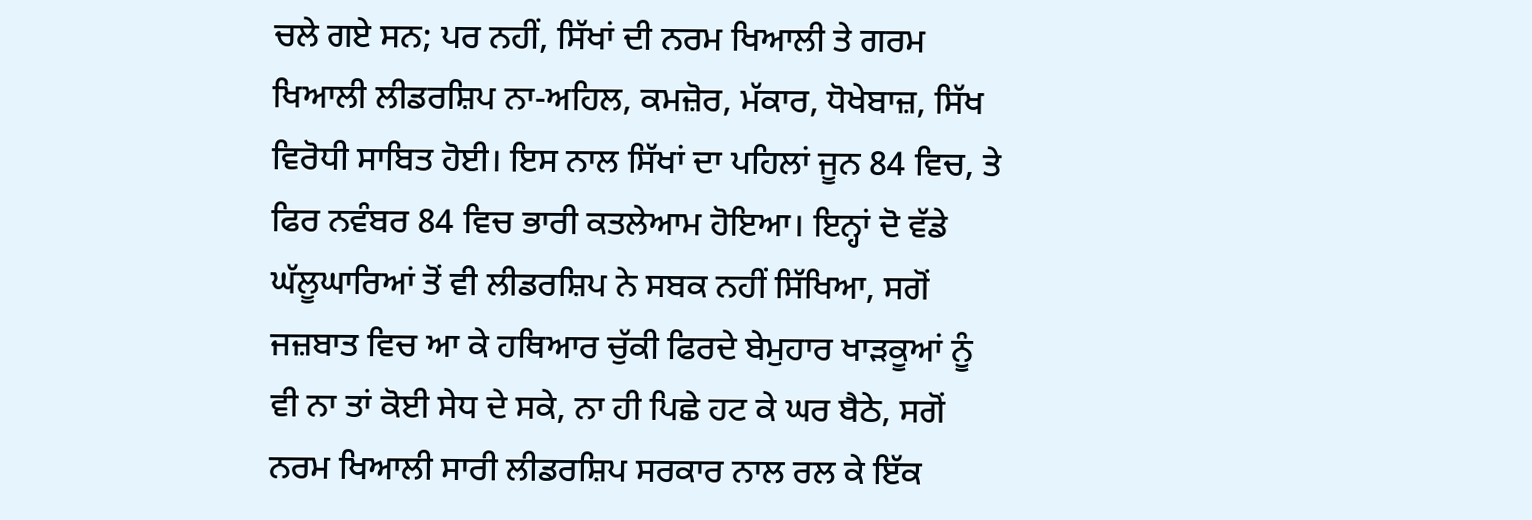ਚਲੇ ਗਏ ਸਨ; ਪਰ ਨਹੀਂ, ਸਿੱਖਾਂ ਦੀ ਨਰਮ ਖਿਆਲੀ ਤੇ ਗਰਮ ਖਿਆਲੀ ਲੀਡਰਸ਼ਿਪ ਨਾ-ਅਹਿਲ, ਕਮਜ਼ੋਰ, ਮੱਕਾਰ, ਧੋਖੇਬਾਜ਼, ਸਿੱਖ ਵਿਰੋਧੀ ਸਾਬਿਤ ਹੋਈ। ਇਸ ਨਾਲ ਸਿੱਖਾਂ ਦਾ ਪਹਿਲਾਂ ਜੂਨ 84 ਵਿਚ, ਤੇ ਫਿਰ ਨਵੰਬਰ 84 ਵਿਚ ਭਾਰੀ ਕਤਲੇਆਮ ਹੋਇਆ। ਇਨ੍ਹਾਂ ਦੋ ਵੱਡੇ ਘੱਲੂਘਾਰਿਆਂ ਤੋਂ ਵੀ ਲੀਡਰਸ਼ਿਪ ਨੇ ਸਬਕ ਨਹੀਂ ਸਿੱਖਿਆ, ਸਗੋਂ ਜਜ਼ਬਾਤ ਵਿਚ ਆ ਕੇ ਹਥਿਆਰ ਚੁੱਕੀ ਫਿਰਦੇ ਬੇਮੁਹਾਰ ਖਾੜਕੂਆਂ ਨੂੰ ਵੀ ਨਾ ਤਾਂ ਕੋਈ ਸੇਧ ਦੇ ਸਕੇ, ਨਾ ਹੀ ਪਿਛੇ ਹਟ ਕੇ ਘਰ ਬੈਠੇ, ਸਗੋਂ ਨਰਮ ਖਿਆਲੀ ਸਾਰੀ ਲੀਡਰਸ਼ਿਪ ਸਰਕਾਰ ਨਾਲ ਰਲ ਕੇ ਇੱਕ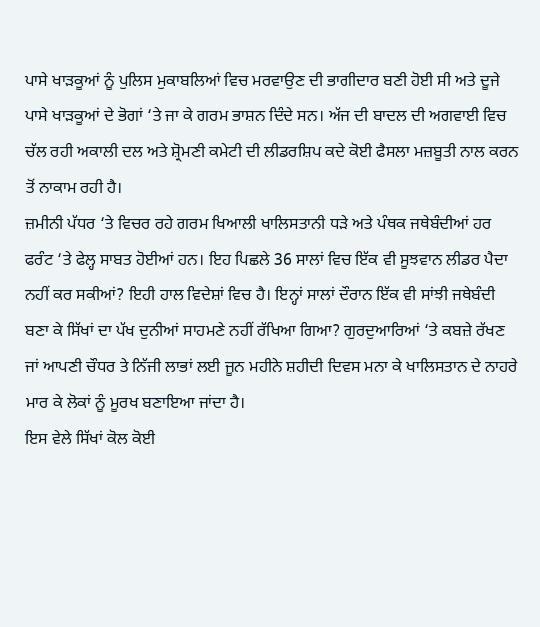ਪਾਸੇ ਖਾੜਕੂਆਂ ਨੂੰ ਪੁਲਿਸ ਮੁਕਾਬਲਿਆਂ ਵਿਚ ਮਰਵਾਉਣ ਦੀ ਭਾਗੀਦਾਰ ਬਣੀ ਹੋਈ ਸੀ ਅਤੇ ਦੂਜੇ ਪਾਸੇ ਖਾੜਕੂਆਂ ਦੇ ਭੋਗਾਂ ‘ਤੇ ਜਾ ਕੇ ਗਰਮ ਭਾਸ਼ਨ ਦਿੰਦੇ ਸਨ। ਅੱਜ ਦੀ ਬਾਦਲ ਦੀ ਅਗਵਾਈ ਵਿਚ ਚੱਲ ਰਹੀ ਅਕਾਲੀ ਦਲ ਅਤੇ ਸ਼੍ਰੋਮਣੀ ਕਮੇਟੀ ਦੀ ਲੀਡਰਸ਼ਿਪ ਕਦੇ ਕੋਈ ਫੈਸਲਾ ਮਜ਼ਬੂਤੀ ਨਾਲ ਕਰਨ ਤੋਂ ਨਾਕਾਮ ਰਹੀ ਹੈ।
ਜ਼ਮੀਨੀ ਪੱਧਰ ‘ਤੇ ਵਿਚਰ ਰਹੇ ਗਰਮ ਖਿਆਲੀ ਖਾਲਿਸਤਾਨੀ ਧੜੇ ਅਤੇ ਪੰਥਕ ਜਥੇਬੰਦੀਆਂ ਹਰ ਫਰੰਟ ‘ਤੇ ਫੇਲ੍ਹ ਸਾਬਤ ਹੋਈਆਂ ਹਨ। ਇਹ ਪਿਛਲੇ 36 ਸਾਲਾਂ ਵਿਚ ਇੱਕ ਵੀ ਸੂਝਵਾਨ ਲੀਡਰ ਪੈਦਾ ਨਹੀਂ ਕਰ ਸਕੀਆਂ? ਇਹੀ ਹਾਲ ਵਿਦੇਸ਼ਾਂ ਵਿਚ ਹੈ। ਇਨ੍ਹਾਂ ਸਾਲਾਂ ਦੌਰਾਨ ਇੱਕ ਵੀ ਸਾਂਝੀ ਜਥੇਬੰਦੀ ਬਣਾ ਕੇ ਸਿੱਖਾਂ ਦਾ ਪੱਖ ਦੁਨੀਆਂ ਸਾਹਮਣੇ ਨਹੀਂ ਰੱਖਿਆ ਗਿਆ? ਗੁਰਦੁਆਰਿਆਂ ‘ਤੇ ਕਬਜ਼ੇ ਰੱਖਣ ਜਾਂ ਆਪਣੀ ਚੌਧਰ ਤੇ ਨਿੱਜੀ ਲਾਭਾਂ ਲਈ ਜੂਨ ਮਹੀਨੇ ਸ਼ਹੀਦੀ ਦਿਵਸ ਮਨਾ ਕੇ ਖਾਲਿਸਤਾਨ ਦੇ ਨਾਹਰੇ ਮਾਰ ਕੇ ਲੋਕਾਂ ਨੂੰ ਮੂਰਖ ਬਣਾਇਆ ਜਾਂਦਾ ਹੈ।
ਇਸ ਵੇਲੇ ਸਿੱਖਾਂ ਕੋਲ ਕੋਈ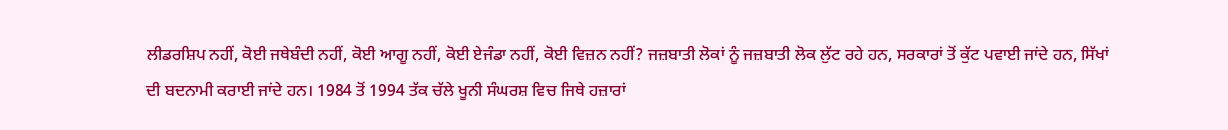ਲੀਡਰਸ਼ਿਪ ਨਹੀਂ, ਕੋਈ ਜਥੇਬੰਦੀ ਨਹੀਂ, ਕੋਈ ਆਗੂ ਨਹੀਂ, ਕੋਈ ਏਜੰਡਾ ਨਹੀਂ, ਕੋਈ ਵਿਜ਼ਨ ਨਹੀਂ? ਜਜ਼ਬਾਤੀ ਲੋਕਾਂ ਨੂੰ ਜਜ਼ਬਾਤੀ ਲੋਕ ਲੁੱਟ ਰਹੇ ਹਨ, ਸਰਕਾਰਾਂ ਤੋਂ ਕੁੱਟ ਪਵਾਈ ਜਾਂਦੇ ਹਨ, ਸਿੱਖਾਂ ਦੀ ਬਦਨਾਮੀ ਕਰਾਈ ਜਾਂਦੇ ਹਨ। 1984 ਤੋਂ 1994 ਤੱਕ ਚੱਲੇ ਖੂਨੀ ਸੰਘਰਸ਼ ਵਿਚ ਜਿਥੇ ਹਜ਼ਾਰਾਂ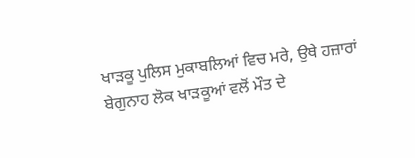ਖਾੜਕੂ ਪੁਲਿਸ ਮੁਕਾਬਲਿਆਂ ਵਿਚ ਮਰੇ, ਉਥੇ ਹਜ਼ਾਰਾਂ ਬੇਗੁਨਾਹ ਲੋਕ ਖਾੜਕੂਆਂ ਵਲੋਂ ਮੌਤ ਦੇ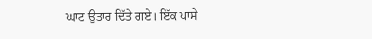ਘਾਟ ਉਤਾਰ ਦਿੱਤੇ ਗਏ। ਇੱਕ ਪਾਸੇ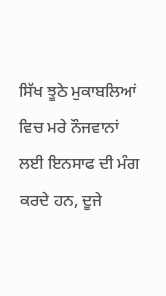ਸਿੱਖ ਝੂਠੇ ਮੁਕਾਬਲਿਆਂ ਵਿਚ ਮਰੇ ਨੌਜਵਾਨਾਂ ਲਈ ਇਨਸਾਫ ਦੀ ਮੰਗ ਕਰਦੇ ਹਨ, ਦੂਜੇ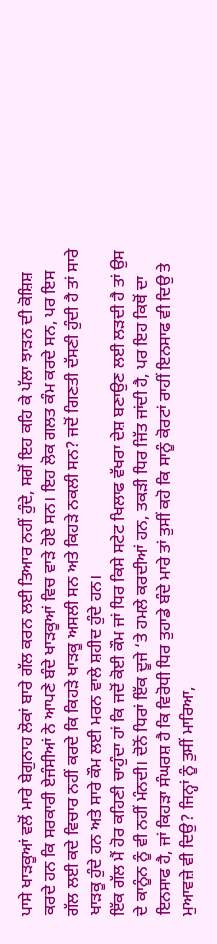ਪਾਸੇ ਖਾੜਕੂਆਂ ਵਲੋਂ ਮਾਰੇ ਬੇਗੁਨਾਹ ਲੋਕਾਂ ਬਾਰੇ ਗੱਲ ਕਰਨ ਲਈ ਤਿਆਰ ਨਹੀਂ ਹੁੰਦੇ, ਸਗੋਂ ਇਹ ਕਹਿ ਕੇ ਪੱਲਾ ਝਾੜਨ ਦੀ ਕੋਸ਼ਿਸ਼ ਕਰਦੇ ਹਨ ਕਿ ਸਰਕਾਰੀ ਏਜੰਸੀਆਂ ਨੇ ਆਪਣੇ ਬੰਦੇ ਖਾੜਕੂਆਂ ਵਿਚ ਵਾੜੇ ਹੋਏ ਸਨ। ਇਹ ਲੋਕ ਗਲਤ ਕੰਮ ਕਰਦੇ ਸਨ, ਪਰ ਇਸ ਗੱਲ ਲਈ ਕਦੇ ਵਿਚਾਰ ਨਹੀਂ ਕਰਦੇ ਕਿ ਕਿਹੜੇ ਖਾੜਕੂ ਅਸਲੀ ਸਨ ਅਤੇ ਕਿਹੜੇ ਨਕਲੀ ਸਨ? ਜਦੋਂ ਗਿਣਤੀ ਦੱਸਣੀ ਹੁੰਦੀ ਹੈ ਤਾਂ ਸਾਰੇ ਖਾੜਕੂ ਹੁੰਦੇ ਹਨ ਅਤੇ ਸਾਰੇ ਕੌਮ ਲਈ ਮਰਨ ਵਾਲੇ ਸ਼ਹੀਦ ਹੁੰਦੇ ਹਨ।
ਇੱਕ ਗੱਲ ਮੈਂ ਹੋਰ ਕਹਿਣੀ ਚਾਹੁੰਦਾ ਹਾਂ ਕਿ ਜਦੋਂ ਕੋਈ ਕੌਮ ਜਾਂ ਧਿਰ ਕਿਸੇ ਸਟੇਟ ਖਿਲਾਫ ਵੱਖਰਾ ਦੇਸ਼ ਬਣਾਉਣ ਲਈ ਲੜਦੀ ਹੈ ਤਾਂ ਉਸ ਦੇ ਕਾਨੂੰਨ ਨੂੰ ਵੀ ਨਹੀਂ ਮੰਨਦੀ। ਦੋਨੋਂ ਧਿਰਾਂ ਇੱਕ ਦੂਜੇ ‘ਤੇ ਹਮਲੇ ਕਰਦੀਆਂ ਹਨ, ਤਕੜੀ ਧਿਰ ਜਿੱਤ ਜਾਂਦੀ ਹੈ, ਪਰ ਇਹ ਕਿਥੋਂ ਦਾ ਇਨਸਾਫ ਹੈ, ਜਾਂ ਕਿਹੜਾ ਸੰਘਰਸ਼ ਹੈ ਕਿ ਵਿਰੋਧੀ ਧਿਰ ਤੁਹਾਡੇ ਬੰਦੇ ਮਾਰੇ ਤਾਂ ਤੁਸੀਂ ਕਹੋ ਕਿ ਸਾਨੂੰ ਕੋਰਟਾਂ ਰਾਹੀਂ ਇਨਸਾਫ ਵੀ ਦਿਉ ਤੇ ਮੁਆਵਜ਼ੇ ਵੀ ਦਿਉ? ਜਿਨ੍ਹਾਂ ਨੂੰ ਤੁਸੀਂ ਮਾਰਿਆ,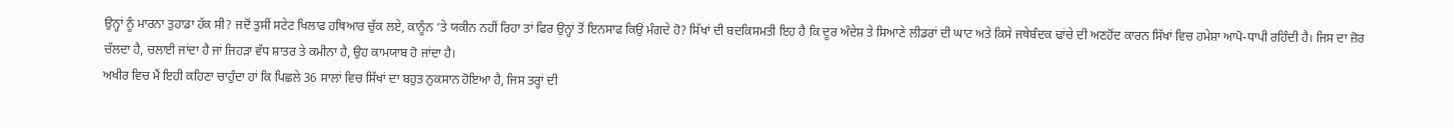ਉਨ੍ਹਾਂ ਨੂੰ ਮਾਰਨਾ ਤੁਹਾਡਾ ਹੱਕ ਸੀ? ਜਦੋਂ ਤੁਸੀਂ ਸਟੇਟ ਖਿਲਾਫ ਹਥਿਆਰ ਚੁੱਕ ਲਏ, ਕਾਨੂੰਨ ‘ਤੇ ਯਕੀਨ ਨਹੀਂ ਰਿਹਾ ਤਾਂ ਫਿਰ ਉਨ੍ਹਾਂ ਤੋਂ ਇਨਸਾਫ ਕਿਉਂ ਮੰਗਦੇ ਹੋ? ਸਿੱਖਾਂ ਦੀ ਬਦਕਿਸਮਤੀ ਇਹ ਹੈ ਕਿ ਦੂਰ ਅੰਦੇਸ਼ ਤੇ ਸਿਆਣੇ ਲੀਡਰਾਂ ਦੀ ਘਾਟ ਅਤੇ ਕਿਸੇ ਜਥੇਬੰਦਕ ਢਾਂਚੇ ਦੀ ਅਣਹੋਂਦ ਕਾਰਨ ਸਿੱਖਾਂ ਵਿਚ ਹਮੇਸ਼ਾ ਆਪੋ-ਧਾਪੀ ਰਹਿੰਦੀ ਹੈ। ਜਿਸ ਦਾ ਜ਼ੋਰ ਚੱਲਦਾ ਹੈ, ਚਲਾਈ ਜਾਂਦਾ ਹੈ ਜਾਂ ਜਿਹੜਾ ਵੱਧ ਸ਼ਾਤਰ ਤੇ ਕਮੀਨਾ ਹੈ, ਉਹ ਕਾਮਯਾਬ ਹੋ ਜਾਂਦਾ ਹੈ।
ਅਖੀਰ ਵਿਚ ਮੈਂ ਇਹੀ ਕਹਿਣਾ ਚਾਹੁੰਦਾ ਹਾਂ ਕਿ ਪਿਛਲੇ 36 ਸਾਲਾਂ ਵਿਚ ਸਿੱਖਾਂ ਦਾ ਬਹੁਤ ਨੁਕਸਾਨ ਹੋਇਆ ਹੈ, ਜਿਸ ਤਰ੍ਹਾਂ ਦੀ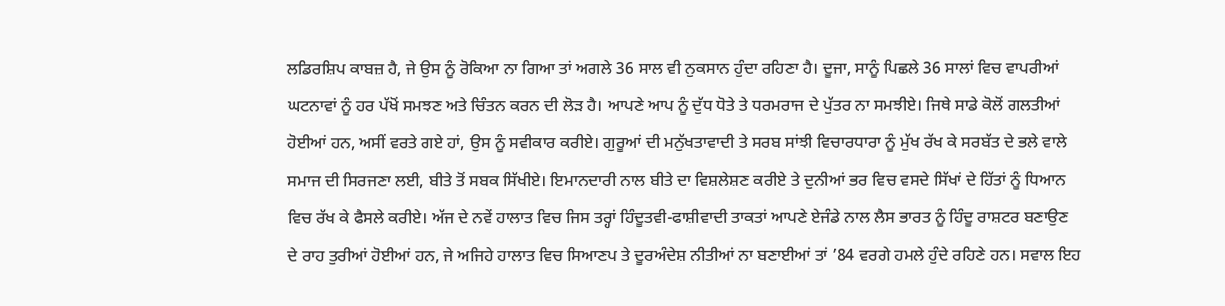ਲਡਿਰਸ਼ਿਪ ਕਾਬਜ਼ ਹੈ, ਜੇ ਉਸ ਨੂੰ ਰੋਕਿਆ ਨਾ ਗਿਆ ਤਾਂ ਅਗਲੇ 36 ਸਾਲ ਵੀ ਨੁਕਸਾਨ ਹੁੰਦਾ ਰਹਿਣਾ ਹੈ। ਦੂਜਾ, ਸਾਨੂੰ ਪਿਛਲੇ 36 ਸਾਲਾਂ ਵਿਚ ਵਾਪਰੀਆਂ ਘਟਨਾਵਾਂ ਨੂੰ ਹਰ ਪੱਖੋਂ ਸਮਝਣ ਅਤੇ ਚਿੰਤਨ ਕਰਨ ਦੀ ਲੋੜ ਹੈ। ਆਪਣੇ ਆਪ ਨੂੰ ਦੁੱਧ ਧੋਤੇ ਤੇ ਧਰਮਰਾਜ ਦੇ ਪੁੱਤਰ ਨਾ ਸਮਝੀਏ। ਜਿਥੇ ਸਾਡੇ ਕੋਲੋਂ ਗਲਤੀਆਂ ਹੋਈਆਂ ਹਨ, ਅਸੀਂ ਵਰਤੇ ਗਏ ਹਾਂ, ਉਸ ਨੂੰ ਸਵੀਕਾਰ ਕਰੀਏ। ਗੁਰੂਆਂ ਦੀ ਮਨੁੱਖਤਾਵਾਦੀ ਤੇ ਸਰਬ ਸਾਂਝੀ ਵਿਚਾਰਧਾਰਾ ਨੂੰ ਮੁੱਖ ਰੱਖ ਕੇ ਸਰਬੱਤ ਦੇ ਭਲੇ ਵਾਲੇ ਸਮਾਜ ਦੀ ਸਿਰਜਣਾ ਲਈ, ਬੀਤੇ ਤੋਂ ਸਬਕ ਸਿੱਖੀਏ। ਇਮਾਨਦਾਰੀ ਨਾਲ ਬੀਤੇ ਦਾ ਵਿਸ਼ਲੇਸ਼ਣ ਕਰੀਏ ਤੇ ਦੁਨੀਆਂ ਭਰ ਵਿਚ ਵਸਦੇ ਸਿੱਖਾਂ ਦੇ ਹਿੱਤਾਂ ਨੂੰ ਧਿਆਨ ਵਿਚ ਰੱਖ ਕੇ ਫੈਸਲੇ ਕਰੀਏ। ਅੱਜ ਦੇ ਨਵੇਂ ਹਾਲਾਤ ਵਿਚ ਜਿਸ ਤਰ੍ਹਾਂ ਹਿੰਦੂਤਵੀ-ਫਾਸ਼ੀਵਾਦੀ ਤਾਕਤਾਂ ਆਪਣੇ ਏਜੰਡੇ ਨਾਲ ਲੈਸ ਭਾਰਤ ਨੂੰ ਹਿੰਦੂ ਰਾਸ਼ਟਰ ਬਣਾਉਣ ਦੇ ਰਾਹ ਤੁਰੀਆਂ ਹੋਈਆਂ ਹਨ, ਜੇ ਅਜਿਹੇ ਹਾਲਾਤ ਵਿਚ ਸਿਆਣਪ ਤੇ ਦੂਰਅੰਦੇਸ਼ ਨੀਤੀਆਂ ਨਾ ਬਣਾਈਆਂ ਤਾਂ ’84 ਵਰਗੇ ਹਮਲੇ ਹੁੰਦੇ ਰਹਿਣੇ ਹਨ। ਸਵਾਲ ਇਹ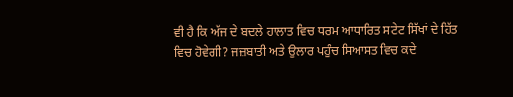ਵੀ ਹੈ ਕਿ ਅੱਜ ਦੇ ਬਦਲੇ ਹਾਲਾਤ ਵਿਚ ਧਰਮ ਆਧਾਰਿਤ ਸਟੇਟ ਸਿੱਖਾਂ ਦੇ ਹਿੱਤ ਵਿਚ ਹੋਵੇਗੀ? ਜਜ਼ਬਾਤੀ ਅਤੇ ਉਲਾਰ ਪਹੁੰਚ ਸਿਆਸਤ ਵਿਚ ਕਦੇ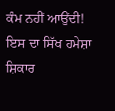ਕੰਮ ਨਹੀਂ ਆਉਂਦੀ! ਇਸ ਦਾ ਸਿੱਖ ਹਮੇਸ਼ਾ ਸ਼ਿਕਾਰ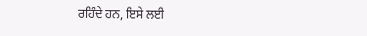ਰਹਿੰਦੇ ਹਨ, ਇਸੇ ਲਈ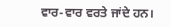ਵਾਰ-ਵਾਰ ਵਰਤੇ ਜਾਂਦੇ ਹਨ।